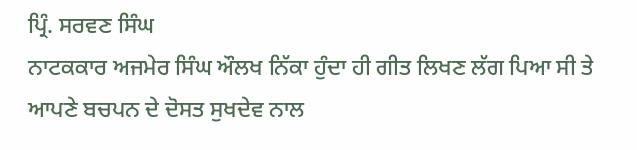ਪ੍ਰਿੰ. ਸਰਵਣ ਸਿੰਘ
ਨਾਟਕਕਾਰ ਅਜਮੇਰ ਸਿੰਘ ਔਲਖ ਨਿੱਕਾ ਹੁੰਦਾ ਹੀ ਗੀਤ ਲਿਖਣ ਲੱਗ ਪਿਆ ਸੀ ਤੇ ਆਪਣੇ ਬਚਪਨ ਦੇ ਦੋਸਤ ਸੁਖਦੇਵ ਨਾਲ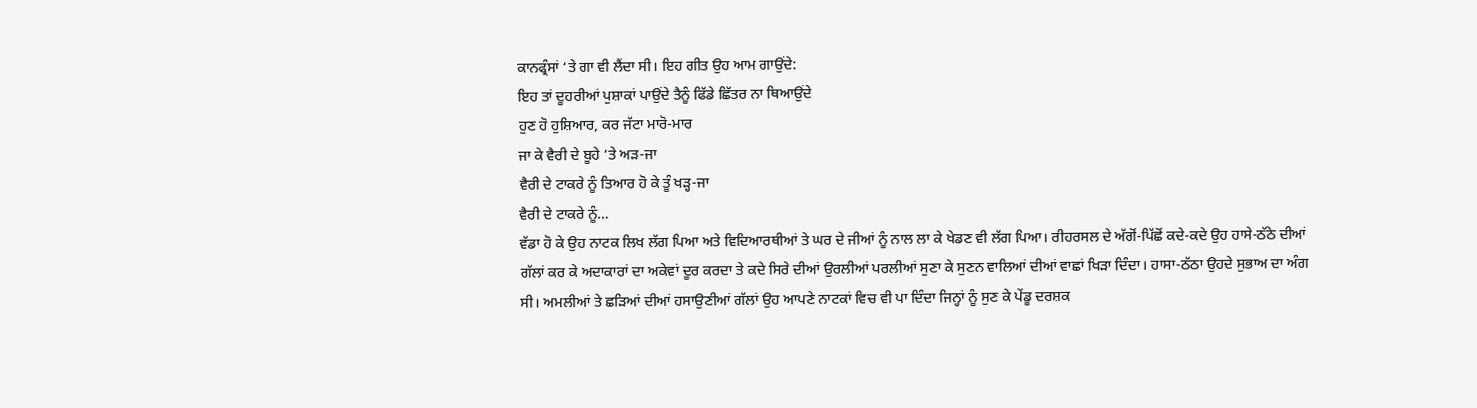ਕਾਨਫ੍ਰੰਸਾਂ ‘ਤੇ ਗਾ ਵੀ ਲੈਂਦਾ ਸੀ। ਇਹ ਗੀਤ ਉਹ ਆਮ ਗਾਉਂਦੇ:
ਇਹ ਤਾਂ ਦੂਹਰੀਆਂ ਪੁਸ਼ਾਕਾਂ ਪਾਉਂਦੇ ਤੈਨੂੰ ਫਿੱਡੇ ਛਿੱਤਰ ਨਾ ਥਿਆਉਂਦੇ
ਹੁਣ ਹੋ ਹੁਸ਼ਿਆਰ, ਕਰ ਜੱਟਾ ਮਾਰੋ-ਮਾਰ
ਜਾ ਕੇ ਵੈਰੀ ਦੇ ਬੂਹੇ ‘ਤੇ ਅੜ-ਜਾ
ਵੈਰੀ ਦੇ ਟਾਕਰੇ ਨੂੰ ਤਿਆਰ ਹੋ ਕੇ ਤੂੰ ਖੜ੍ਹ-ਜਾ
ਵੈਰੀ ਦੇ ਟਾਕਰੇ ਨੂੰ…
ਵੱਡਾ ਹੋ ਕੇ ਉਹ ਨਾਟਕ ਲਿਖ ਲੱਗ ਪਿਆ ਅਤੇ ਵਿਦਿਆਰਥੀਆਂ ਤੇ ਘਰ ਦੇ ਜੀਆਂ ਨੂੰ ਨਾਲ ਲਾ ਕੇ ਖੇਡਣ ਵੀ ਲੱਗ ਪਿਆ। ਰੀਹਰਸਲ ਦੇ ਅੱਗੋਂ-ਪਿੱਛੋਂ ਕਦੇ-ਕਦੇ ਉਹ ਹਾਸੇ-ਠੱਠੇ ਦੀਆਂ ਗੱਲਾਂ ਕਰ ਕੇ ਅਦਾਕਾਰਾਂ ਦਾ ਅਕੇਵਾਂ ਦੂਰ ਕਰਦਾ ਤੇ ਕਦੇ ਸਿਰੇ ਦੀਆਂ ਉਰਲੀਆਂ ਪਰਲੀਆਂ ਸੁਣਾ ਕੇ ਸੁਣਨ ਵਾਲਿਆਂ ਦੀਆਂ ਵਾਛਾਂ ਖਿੜਾ ਦਿੰਦਾ। ਹਾਸਾ-ਠੱਠਾ ਉਹਦੇ ਸੁਭਾਅ ਦਾ ਅੰਗ ਸੀ। ਅਮਲੀਆਂ ਤੇ ਛੜਿਆਂ ਦੀਆਂ ਹਸਾਉਣੀਆਂ ਗੱਲਾਂ ਉਹ ਆਪਣੇ ਨਾਟਕਾਂ ਵਿਚ ਵੀ ਪਾ ਦਿੰਦਾ ਜਿਨ੍ਹਾਂ ਨੂੰ ਸੁਣ ਕੇ ਪੇਂਡੂ ਦਰਸ਼ਕ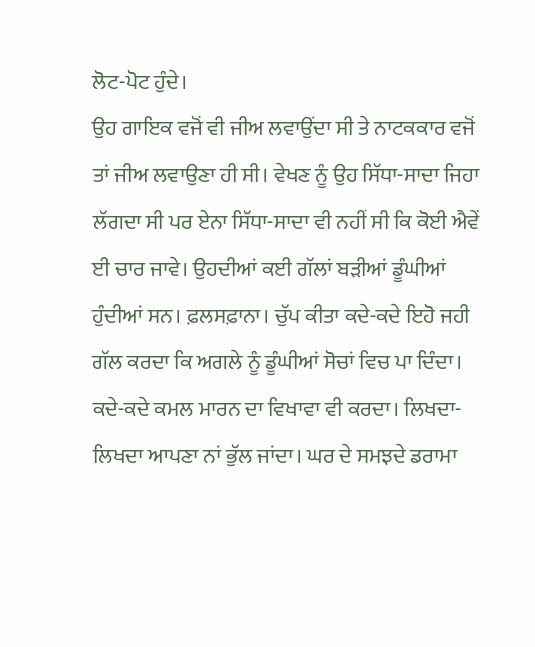ਲੋਟ-ਪੋਟ ਹੁੰਦੇ।
ਉਹ ਗਾਇਕ ਵਜੋਂ ਵੀ ਜੀਅ ਲਵਾਉਂਦਾ ਸੀ ਤੇ ਨਾਟਕਕਾਰ ਵਜੋਂ ਤਾਂ ਜੀਅ ਲਵਾਉਣਾ ਹੀ ਸੀ। ਵੇਖਣ ਨੂੰ ਉਹ ਸਿੱਧਾ-ਸਾਦਾ ਜਿਹਾ ਲੱਗਦਾ ਸੀ ਪਰ ਏਨਾ ਸਿੱਧਾ-ਸਾਦਾ ਵੀ ਨਹੀਂ ਸੀ ਕਿ ਕੋਈ ਐਵੇਂ ਈ ਚਾਰ ਜਾਵੇ। ਉਹਦੀਆਂ ਕਈ ਗੱਲਾਂ ਬੜੀਆਂ ਡੂੰਘੀਆਂ ਹੁੰਦੀਆਂ ਸਨ। ਫ਼ਲਸਫ਼ਾਨਾ। ਚੁੱਪ ਕੀਤਾ ਕਦੇ-ਕਦੇ ਇਹੋ ਜਹੀ ਗੱਲ ਕਰਦਾ ਕਿ ਅਗਲੇ ਨੂੰ ਡੂੰਘੀਆਂ ਸੋਚਾਂ ਵਿਚ ਪਾ ਦਿੰਦਾ। ਕਦੇ-ਕਦੇ ਕਮਲ ਮਾਰਨ ਦਾ ਵਿਖਾਵਾ ਵੀ ਕਰਦਾ। ਲਿਖਦਾ-ਲਿਖਦਾ ਆਪਣਾ ਨਾਂ ਭੁੱਲ ਜਾਂਦਾ। ਘਰ ਦੇ ਸਮਝਦੇ ਡਰਾਮਾ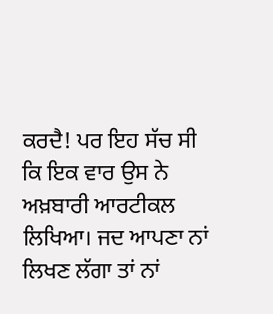ਕਰਦੈ! ਪਰ ਇਹ ਸੱਚ ਸੀ ਕਿ ਇਕ ਵਾਰ ਉਸ ਨੇ ਅਖ਼ਬਾਰੀ ਆਰਟੀਕਲ ਲਿਖਿਆ। ਜਦ ਆਪਣਾ ਨਾਂ ਲਿਖਣ ਲੱਗਾ ਤਾਂ ਨਾਂ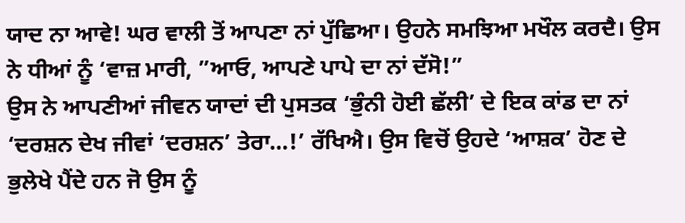ਯਾਦ ਨਾ ਆਵੇ! ਘਰ ਵਾਲੀ ਤੋਂ ਆਪਣਾ ਨਾਂ ਪੁੱਛਿਆ। ਉਹਨੇ ਸਮਝਿਆ ਮਖੌਲ ਕਰਦੈ। ਉਸ ਨੇ ਧੀਆਂ ਨੂੰ ‘ਵਾਜ਼ ਮਾਰੀ, ”ਆਓ, ਆਪਣੇ ਪਾਪੇ ਦਾ ਨਾਂ ਦੱਸੋ!”
ਉਸ ਨੇ ਆਪਣੀਆਂ ਜੀਵਨ ਯਾਦਾਂ ਦੀ ਪੁਸਤਕ ‘ਭੁੰਨੀ ਹੋਈ ਛੱਲੀ’ ਦੇ ਇਕ ਕਾਂਡ ਦਾ ਨਾਂ ‘ਦਰਸ਼ਨ ਦੇਖ ਜੀਵਾਂ ‘ਦਰਸ਼ਨ’ ਤੇਰਾ…!’ ਰੱਖਿਐ। ਉਸ ਵਿਚੋਂ ਉਹਦੇ ‘ਆਸ਼ਕ’ ਹੋਣ ਦੇ ਭੁਲੇਖੇ ਪੈਂਦੇ ਹਨ ਜੋ ਉਸ ਨੂੰ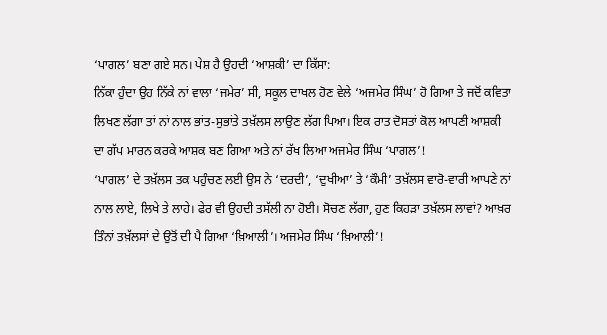‘ਪਾਗਲ’ ਬਣਾ ਗਏ ਸਨ। ਪੇਸ਼ ਹੈ ਉਹਦੀ ‘ਆਸ਼ਕੀ’ ਦਾ ਕਿੱਸਾ:
ਨਿੱਕਾ ਹੁੰਦਾ ਉਹ ਨਿੱਕੇ ਨਾਂ ਵਾਲਾ ‘ਜਮੇਰ’ ਸੀ, ਸਕੂਲ ਦਾਖਲ ਹੋਣ ਵੇਲੇ ‘ਅਜਮੇਰ ਸਿੰਘ’ ਹੋ ਗਿਆ ਤੇ ਜਦੋਂ ਕਵਿਤਾ ਲਿਖਣ ਲੱਗਾ ਤਾਂ ਨਾਂ ਨਾਲ ਭਾਂਤ-ਸੁਭਾਂਤੇ ਤਖ਼ੱਲਸ ਲਾਉਣ ਲੱਗ ਪਿਆ। ਇਕ ਰਾਤ ਦੋਸਤਾਂ ਕੋਲ ਆਪਣੀ ਆਸ਼ਕੀ ਦਾ ਗੱਪ ਮਾਰਨ ਕਰਕੇ ਆਸ਼ਕ ਬਣ ਗਿਆ ਅਤੇ ਨਾਂ ਰੱਖ ਲਿਆ ਅਜਮੇਰ ਸਿੰਘ ‘ਪਾਗਲ’!
‘ਪਾਗਲ’ ਦੇ ਤਖ਼ੱਲਸ ਤਕ ਪਹੁੰਚਣ ਲਈ ਉਸ ਨੇ ‘ਦਰਦੀ’, ‘ਦੁਖੀਆ’ ਤੇ ‘ਕੌਮੀ’ ਤਖ਼ੱਲਸ ਵਾਰੋ-ਵਾਰੀ ਆਪਣੇ ਨਾਂ ਨਾਲ ਲਾਏ, ਲਿਖੇ ਤੇ ਲਾਹੇ। ਫੇਰ ਵੀ ਉਹਦੀ ਤਸੱਲੀ ਨਾ ਹੋਈ। ਸੋਚਣ ਲੱਗਾ, ਹੁਣ ਕਿਹੜਾ ਤਖ਼ੱਲਸ ਲਾਵਾਂ? ਆਖ਼ਰ ਤਿੰਨਾਂ ਤਖ਼ੱਲਸਾਂ ਦੇ ਉਤੋਂ ਦੀ ਪੈ ਗਿਆ ‘ਖ਼ਿਆਲੀ’। ਅਜਮੇਰ ਸਿੰਘ ‘ਖ਼ਿਆਲੀ’!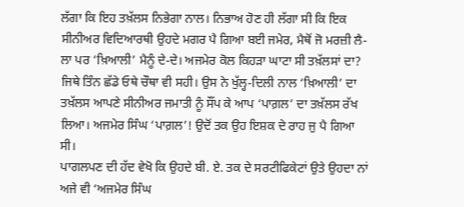ਲੱਗਾ ਕਿ ਇਹ ਤਖ਼ੱਲਸ ਨਿਭੇਗਾ ਨਾਲ। ਨਿਭਾਅ ਹੋਣ ਹੀ ਲੱਗਾ ਸੀ ਕਿ ਇਕ ਸੀਨੀਅਰ ਵਿਦਿਆਰਥੀ ਉਹਦੇ ਮਗਰ ਪੈ ਗਿਆ ਬਈ ਜਮੇਰ, ਮੈਥੋਂ ਜੋ ਮਰਜ਼ੀ ਲੈ-ਲਾ ਪਰ ‘ਖ਼ਿਆਲੀ’ ਮੈਨੂੰ ਦੇ-ਦੇ। ਅਜਮੇਰ ਕੋਲ ਕਿਹੜਾ ਘਾਟਾ ਸੀ ਤਖ਼ੱਲਸਾਂ ਦਾ? ਜਿਥੇ ਤਿੰਨ ਛੱਡੇ ਓਥੇ ਚੌਥਾ ਵੀ ਸਹੀ। ਉਸ ਨੇ ਖੁੱਲ੍ਹ-ਦਿਲੀ ਨਾਲ ‘ਖ਼ਿਆਲੀ’ ਦਾ ਤਖ਼ੱਲਸ ਆਪਣੇ ਸੀਨੀਅਰ ਜਮਾਤੀ ਨੂੰ ਸੌਂਪ ਕੇ ਆਪ ‘ਪਾਗ਼ਲ’ ਦਾ ਤਖ਼ੱਲਸ ਰੱਖ ਲਿਆ। ਅਜਮੇਰ ਸਿੰਘ ‘ਪਾਗ਼ਲ’! ਉਦੋਂ ਤਕ ਉਹ ਇਸ਼ਕ ਦੇ ਰਾਹ ਜੁ ਪੈ ਗਿਆ ਸੀ।
ਪਾਗਲਪਣ ਦੀ ਹੱਦ ਵੇਖੋ ਕਿ ਉਹਦੇ ਬੀ. ਏ. ਤਕ ਦੇ ਸਰਟੀਫਿਕੇਟਾਂ ਉਤੇ ਉਹਦਾ ਨਾਂ ਅਜੇ ਵੀ ‘ਅਜਮੇਰ ਸਿੰਘ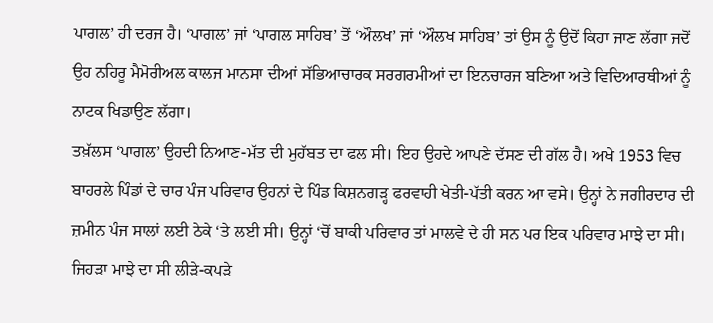ਪਾਗਲ’ ਹੀ ਦਰਜ ਹੈ। ‘ਪਾਗਲ’ ਜਾਂ ‘ਪਾਗਲ ਸਾਹਿਬ’ ਤੋਂ ‘ਔਲਖ’ ਜਾਂ ‘ਔਲਖ ਸਾਹਿਬ’ ਤਾਂ ਉਸ ਨੂੰ ਉਦੋਂ ਕਿਹਾ ਜਾਣ ਲੱਗਾ ਜਦੋਂ ਉਹ ਨਹਿਰੂ ਮੈਮੋਰੀਅਲ ਕਾਲਜ ਮਾਨਸਾ ਦੀਆਂ ਸੱਭਿਆਚਾਰਕ ਸਰਗਰਮੀਆਂ ਦਾ ਇਨਚਾਰਜ ਬਣਿਆ ਅਤੇ ਵਿਦਿਆਰਥੀਆਂ ਨੂੰ ਨਾਟਕ ਖਿਡਾਉਣ ਲੱਗਾ।
ਤਖ਼ੱਲਸ ‘ਪਾਗਲ’ ਉਹਦੀ ਨਿਆਣ-ਮੱਤ ਦੀ ਮੁਹੱਬਤ ਦਾ ਫਲ ਸੀ। ਇਹ ਉਹਦੇ ਆਪਣੇ ਦੱਸਣ ਦੀ ਗੱਲ ਹੈ। ਅਖੇ 1953 ਵਿਚ ਬਾਹਰਲੇ ਪਿੰਡਾਂ ਦੇ ਚਾਰ ਪੰਜ ਪਰਿਵਾਰ ਉਹਨਾਂ ਦੇ ਪਿੰਡ ਕਿਸ਼ਨਗੜ੍ਹ ਫਰਵਾਹੀ ਖੇਤੀ-ਪੱਤੀ ਕਰਨ ਆ ਵਸੇ। ਉਨ੍ਹਾਂ ਨੇ ਜਗੀਰਦਾਰ ਦੀ ਜ਼ਮੀਨ ਪੰਜ ਸਾਲਾਂ ਲਈ ਠੇਕੇ ‘ਤੇ ਲਈ ਸੀ। ਉਨ੍ਹਾਂ ‘ਚੋਂ ਬਾਕੀ ਪਰਿਵਾਰ ਤਾਂ ਮਾਲਵੇ ਦੇ ਹੀ ਸਨ ਪਰ ਇਕ ਪਰਿਵਾਰ ਮਾਝੇ ਦਾ ਸੀ। ਜਿਹੜਾ ਮਾਝੇ ਦਾ ਸੀ ਲੀੜੇ-ਕਪੜੇ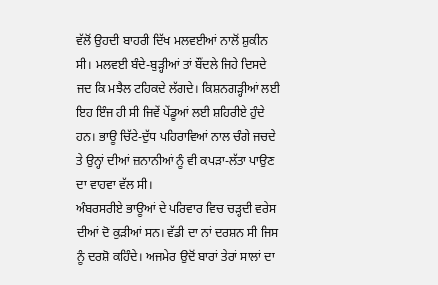ਵੱਲੋਂ ਉਹਦੀ ਬਾਹਰੀ ਦਿੱਖ ਮਲਵਈਆਂ ਨਾਲੋਂ ਸ਼ੁਕੀਨ ਸੀ। ਮਲਵਈ ਬੰਦੇ-ਬੁੜ੍ਹੀਆਂ ਤਾਂ ਬੌਂਦਲੇ ਜਿਹੇ ਦਿਸਦੇ ਜਦ ਕਿ ਮਝੈਲ ਟਹਿਕਦੇ ਲੱਗਦੇ। ਕਿਸ਼ਨਗੜ੍ਹੀਆਂ ਲਈ ਇਹ ਇੰਜ ਹੀ ਸੀ ਜਿਵੇਂ ਪੇਂਡੂਆਂ ਲਈ ਸ਼ਹਿਰੀਏ ਹੁੰਦੇ ਹਨ। ਭਾਊ ਚਿੱਟੇ-ਦੁੱਧ ਪਹਿਰਾਵਿਆਂ ਨਾਲ ਚੰਗੇ ਜਚਦੇ ਤੇ ਉਨ੍ਹਾਂ ਦੀਆਂ ਜ਼ਨਾਨੀਆਂ ਨੂੰ ਵੀ ਕਪੜਾ-ਲੱਤਾ ਪਾਉਣ ਦਾ ਵਾਹਵਾ ਵੱਲ ਸੀ।
ਅੰਬਰਸਰੀਏ ਭਾਊਆਂ ਦੇ ਪਰਿਵਾਰ ਵਿਚ ਚੜ੍ਹਦੀ ਵਰੇਸ ਦੀਆਂ ਦੋ ਕੁੜੀਆਂ ਸਨ। ਵੱਡੀ ਦਾ ਨਾਂ ਦਰਸ਼ਨ ਸੀ ਜਿਸ ਨੂੰ ਦਰਸ਼ੋ ਕਹਿੰਦੇ। ਅਜਮੇਰ ਉਦੋਂ ਬਾਰਾਂ ਤੇਰਾਂ ਸਾਲਾਂ ਦਾ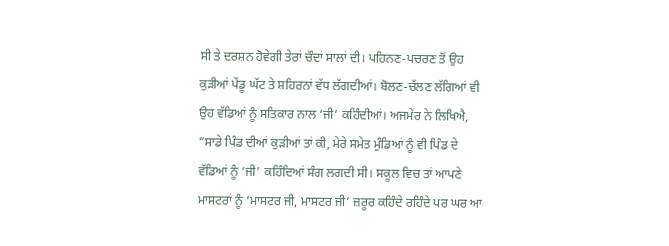ਸੀ ਤੇ ਦਰਸ਼ਨ ਹੋਵੇਗੀ ਤੇਰਾਂ ਚੌਦਾਂ ਸਾਲਾਂ ਦੀ। ਪਹਿਨਣ-ਪਚਰਣ ਤੋਂ ਉਹ ਕੁੜੀਆਂ ਪੇਂਡੂ ਘੱਟ ਤੇ ਸ਼ਹਿਰਨਾਂ ਵੱਧ ਲੱਗਦੀਆਂ। ਬੋਲਣ-ਚੱਲਣ ਲੱਗਿਆਂ ਵੀ ਉਹ ਵੱਡਿਆਂ ਨੂੰ ਸਤਿਕਾਰ ਨਾਲ ‘ਜੀ’ ਕਹਿੰਦੀਆਂ। ਅਜਮੇਰ ਨੇ ਲਿਖਿਐ, ”ਸਾਡੇ ਪਿੰਡ ਦੀਆਂ ਕੁੜੀਆਂ ਤਾਂ ਕੀ, ਮੇਰੇ ਸਮੇਤ ਮੁੰਡਿਆਂ ਨੂੰ ਵੀ ਪਿੰਡ ਦੇ ਵੱਡਿਆਂ ਨੂੰ ‘ਜੀ’ ਕਹਿੰਦਿਆਂ ਸੰਗ ਲਗਦੀ ਸੀ। ਸਕੂਲ ਵਿਚ ਤਾਂ ਆਪਣੇ ਮਾਸਟਰਾਂ ਨੂੰ ‘ਮਾਸਟਰ ਜੀ, ਮਾਸਟਰ ਜੀ’ ਜ਼ਰੂਰ ਕਹਿੰਦੇ ਰਹਿੰਦੇ ਪਰ ਘਰ ਆ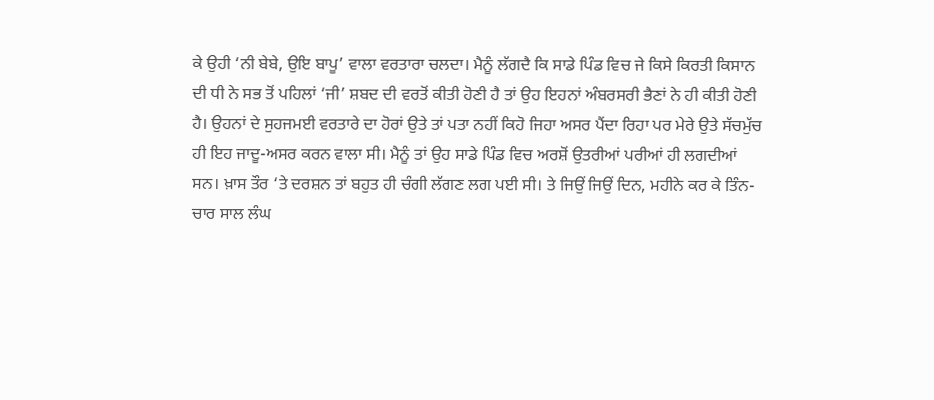ਕੇ ਉਹੀ ‘ਨੀ ਬੇਬੇ, ਉਇ ਬਾਪੂ’ ਵਾਲਾ ਵਰਤਾਰਾ ਚਲਦਾ। ਮੈਨੂੰ ਲੱਗਦੈ ਕਿ ਸਾਡੇ ਪਿੰਡ ਵਿਚ ਜੇ ਕਿਸੇ ਕਿਰਤੀ ਕਿਸਾਨ ਦੀ ਧੀ ਨੇ ਸਭ ਤੋਂ ਪਹਿਲਾਂ ‘ਜੀ’ ਸ਼ਬਦ ਦੀ ਵਰਤੋਂ ਕੀਤੀ ਹੋਣੀ ਹੈ ਤਾਂ ਉਹ ਇਹਨਾਂ ਅੰਬਰਸਰੀ ਭੈਣਾਂ ਨੇ ਹੀ ਕੀਤੀ ਹੋਣੀ ਹੈ। ਉਹਨਾਂ ਦੇ ਸੁਹਜਮਈ ਵਰਤਾਰੇ ਦਾ ਹੋਰਾਂ ਉਤੇ ਤਾਂ ਪਤਾ ਨਹੀਂ ਕਿਹੋ ਜਿਹਾ ਅਸਰ ਪੈਂਦਾ ਰਿਹਾ ਪਰ ਮੇਰੇ ਉਤੇ ਸੱਚਮੁੱਚ ਹੀ ਇਹ ਜਾਦੂ-ਅਸਰ ਕਰਨ ਵਾਲਾ ਸੀ। ਮੈਨੂੰ ਤਾਂ ਉਹ ਸਾਡੇ ਪਿੰਡ ਵਿਚ ਅਰਸ਼ੋਂ ਉਤਰੀਆਂ ਪਰੀਆਂ ਹੀ ਲਗਦੀਆਂ ਸਨ। ਖ਼ਾਸ ਤੌਰ ‘ਤੇ ਦਰਸ਼ਨ ਤਾਂ ਬਹੁਤ ਹੀ ਚੰਗੀ ਲੱਗਣ ਲਗ ਪਈ ਸੀ। ਤੇ ਜਿਉਂ ਜਿਉਂ ਦਿਨ, ਮਹੀਨੇ ਕਰ ਕੇ ਤਿੰਨ-ਚਾਰ ਸਾਲ ਲੰਘ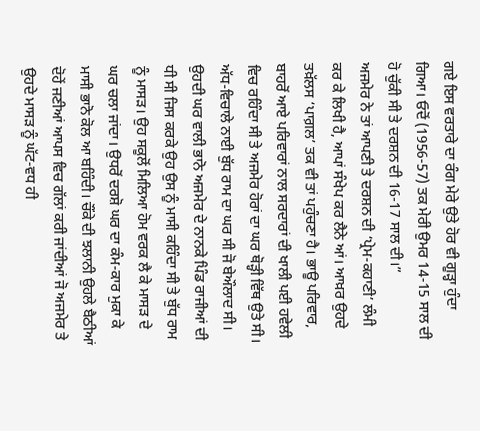ਗਏ ਇਸ ਵਰਤਾਰੇ ਦਾ ਰੰਗ ਮੇਰੇ ਉਤੇ ਹੋਰ ਵੀ ਗੂੜ੍ਹਾ ਹੁੰਦਾ ਗਿਆ। ਓਦੋਂ (1956-57) ਤਕ ਮੇਰੀ ਉਮਰ 14-15 ਸਾਲ ਦੀ ਹੋ ਚੁੱਕੀ ਸੀ ਤੇ ਦਰਸ਼ਨ ਦੀ 16-17 ਸਾਲ ਦੀ।”
ਅਜਮੇਰ ਨੇ ਤਾਂ ਆਪਣੀ ਤੇ ਦਰਸ਼ਨ ਦੀ ‘ਪ੍ਰੇਮ-ਕਹਾਣੀ’ ਲੰਮੀ ਕਰ ਕੇ ਲਿਖੀ ਹੈ, ਆਪਾਂ ਸੰਖੇਪ ਕਰ ਲੈਨੇ ਆਂ। ਆਖ਼ਰ ਉਹਦੇ ਤਖ਼ੱਲਸ ‘ਪਾਗ਼ਲ’ ਤਕ ਵੀ ਤਾਂ ਪਹੁੰਚਣਾ ਹੈ। ਭਾਊ ਪਰਿਵਾਰ, ਬਾਹਰੋਂ ਆਏ ਪਰਿਵਾਰਾਂ ਨਾਲ ਸਰਦਾਰਾਂ ਦੀ ਖਾਲੀ ਪਈ ਹਵੇਲੀ ਵਿਚ ਰਹਿੰਦਾ ਸੀ ਤੇ ਅਜਮੇਰ ਹੋਰਾਂ ਦਾ ਘਰ ਥੋੜ੍ਹੀ ਵਿੱਥ ਉਤੇ ਸੀ। ਅੱਧ-ਵਿਚਾਲੇ ਨਾਈ ਬੁੱਧ ਰਾਮ ਦਾ ਘਰ ਸੀ ਜੋ ਬੇਔਲਾਦ ਸੀ। ਉਹਦੀ ਘਰ ਵਾਲੀ ਭਾਨੋ ਅਜਮੇਰ ਦੇ ਨਾਨਕੇ ਪਿੰਡ ਰਾਜੀਆਂ ਦੀ ਧੀ ਸੀ ਜਿਸ ਕਰਕੇ ਉਹ ਉਸ ਨੂੰ ਮਾਸੀ ਕਹਿੰਦਾ ਸੀ ਤੇ ਬੁੱਧ ਰਾਮ ਨੂੰ ਮਾਸੜ। ਉਹ ਸਕੂਲੋਂ ਮਿਲਿਆ ਹੋਮ ਵਰਕ ਲੈ ਕੇ ਮਾਸੜ ਦੇ ਘਰ ਚਲਾ ਜਾਂਦਾ। ਉਧਰੋਂ ਦਰਸ਼ੋ ਘਰ ਦਾ ਕੰਮ-ਕਾਰ ਮੁਕਾ ਕੇ ਮਾਸੀ ਭਾਨੋ ਕੋਲ ਆ ਬਹਿੰਦੀ। ਚੌਂਕੇ ਦੀ ਝਲਾਨੀ ਉਹਲੇ ਬੈਠੀਆਂ ਦੋਹੇਂ ਜਣੀਆਂ ਆਪਸ ਵਿਚ ਗੱਲਾਂ ਕਰੀ ਜਾਂਦੀਆਂ ਜੋ ਅਜਮੇਰ ਤੇ ਉਹਦੇ ਮਾਸੜ ਨੂੰ ਘੱਟ-ਵਧ ਹੀ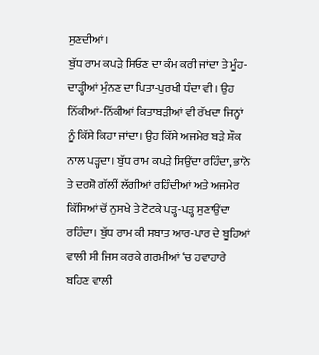ਸੁਣਦੀਆਂ।
ਬੁੱਧ ਰਾਮ ਕਪੜੇ ਸਿਓਣ ਦਾ ਕੰਮ ਕਰੀ ਜਾਂਦਾ ਤੇ ਮੂੰਹ-ਦਾੜ੍ਹੀਆਂ ਮੁੰਨਣ ਦਾ ਪਿਤਾ-ਪੁਰਖੀ ਧੰਦਾ ਵੀ। ਉਹ ਨਿੱਕੀਆਂ-ਨਿੱਕੀਆਂ ਕਿਤਾਬੜੀਆਂ ਵੀ ਰੱਖਦਾ ਜਿਨ੍ਹਾਂ ਨੂੰ ਕਿੱਸੇ ਕਿਹਾ ਜਾਂਦਾ। ਉਹ ਕਿੱਸੇ ਅਜਮੇਰ ਬੜੇ ਸ਼ੌਕ ਨਾਲ ਪੜ੍ਹਦਾ। ਬੁੱਧ ਰਾਮ ਕਪੜੇ ਸਿਉਂਦਾ ਰਹਿੰਦਾ, ਭਾਨੋ ਤੇ ਦਰਸ਼ੋ ਗੱਲੀਂ ਲੱਗੀਆਂ ਰਹਿੰਦੀਆਂ ਅਤੇ ਅਜਮੇਰ ਕਿੱਸਿਆਂ ਚੋਂ ਨੁਸਖੇ ਤੇ ਟੋਟਕੇ ਪੜ੍ਹ-ਪੜ੍ਹ ਸੁਣਾਉਂਦਾ ਰਹਿੰਦਾ। ਬੁੱਧ ਰਾਮ ਕੀ ਸਬਾਤ ਆਰ-ਪਾਰ ਦੇ ਬੂਹਿਆਂ ਵਾਲੀ ਸੀ ਜਿਸ ਕਰਕੇ ਗਰਮੀਆਂ ‘ਚ ਹਵਾਹਾਰੇ ਬਹਿਣ ਵਾਲੀ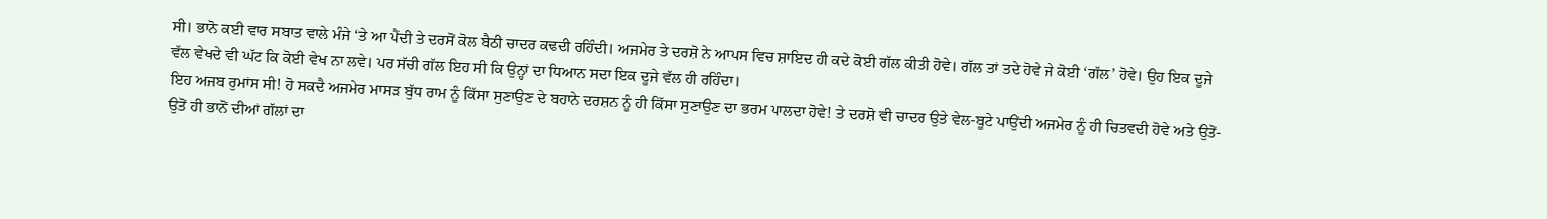ਸੀ। ਭਾਨੋ ਕਈ ਵਾਰ ਸਬਾਤ ਵਾਲੇ ਮੰਜੇ ‘ਤੇ ਆ ਪੈਂਦੀ ਤੇ ਦਰਸੋਂ ਕੋਲ ਬੈਠੀ ਚਾਦਰ ਕਢਦੀ ਰਹਿੰਦੀ। ਅਜਮੇਰ ਤੇ ਦਰਸ਼ੋ ਨੇ ਆਪਸ ਵਿਚ ਸ਼ਾਇਦ ਹੀ ਕਦੇ ਕੋਈ ਗੱਲ ਕੀਤੀ ਹੋਵੇ। ਗੱਲ ਤਾਂ ਤਦੇ ਹੋਵੇ ਜੇ ਕੋਈ ‘ਗੱਲ’ ਹੋਵੇ। ਉਹ ਇਕ ਦੂਜੇ ਵੱਲ ਵੇਖਦੇ ਵੀ ਘੱਟ ਕਿ ਕੋਈ ਵੇਖ ਨਾ ਲਵੇ। ਪਰ ਸੱਚੀ ਗੱਲ ਇਹ ਸੀ ਕਿ ਉਨ੍ਹਾਂ ਦਾ ਧਿਆਨ ਸਦਾ ਇਕ ਦੂਜੇ ਵੱਲ ਹੀ ਰਹਿੰਦਾ।
ਇਹ ਅਜਬ ਰੁਮਾਂਸ ਸੀ! ਹੋ ਸਕਦੈ ਅਜਮੇਰ ਮਾਸੜ ਬੁੱਧ ਰਾਮ ਨੂੰ ਕਿੱਸਾ ਸੁਣਾਉਣ ਦੇ ਬਹਾਨੇ ਦਰਸ਼ਨ ਨੂੰ ਹੀ ਕਿੱਸਾ ਸੁਣਾਉਣ ਦਾ ਭਰਮ ਪਾਲਦਾ ਹੋਵੇ! ਤੇ ਦਰਸ਼ੋ ਵੀ ਚਾਦਰ ਉਤੇ ਵੇਲ-ਬੂਟੇ ਪਾਉਂਦੀ ਅਜਮੇਰ ਨੂੰ ਹੀ ਚਿਤਵਦੀ ਹੋਵੇ ਅਤੇ ਉਤੋਂ-ਉਤੋਂ ਹੀ ਭਾਨੋਂ ਦੀਆਂ ਗੱਲਾਂ ਦਾ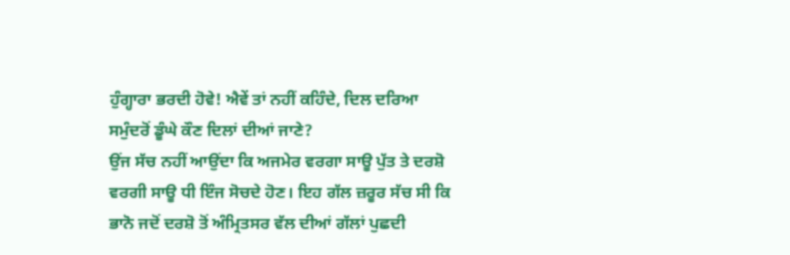ਹੁੰਗ੍ਹਾਰਾ ਭਰਦੀ ਹੋਵੇ! ਐਵੇਂ ਤਾਂ ਨਹੀਂ ਕਹਿੰਦੇ, ਦਿਲ ਦਰਿਆ ਸਮੁੰਦਰੋਂ ਡੂੰਘੇ ਕੌਣ ਦਿਲਾਂ ਦੀਆਂ ਜਾਣੇ?
ਉਂਜ ਸੱਚ ਨਹੀਂ ਆਉਂਦਾ ਕਿ ਅਜਮੇਰ ਵਰਗਾ ਸਾਊ ਪੁੱਤ ਤੇ ਦਰਸ਼ੋ ਵਰਗੀ ਸਾਊ ਧੀ ਇੰਜ ਸੋਚਦੇ ਹੋਣ। ਇਹ ਗੱਲ ਜ਼ਰੂਰ ਸੱਚ ਸੀ ਕਿ ਭਾਨੋ ਜਦੋਂ ਦਰਸ਼ੋ ਤੋਂ ਅੰਮ੍ਰਿਤਸਰ ਵੱਲ ਦੀਆਂ ਗੱਲਾਂ ਪੁਛਦੀ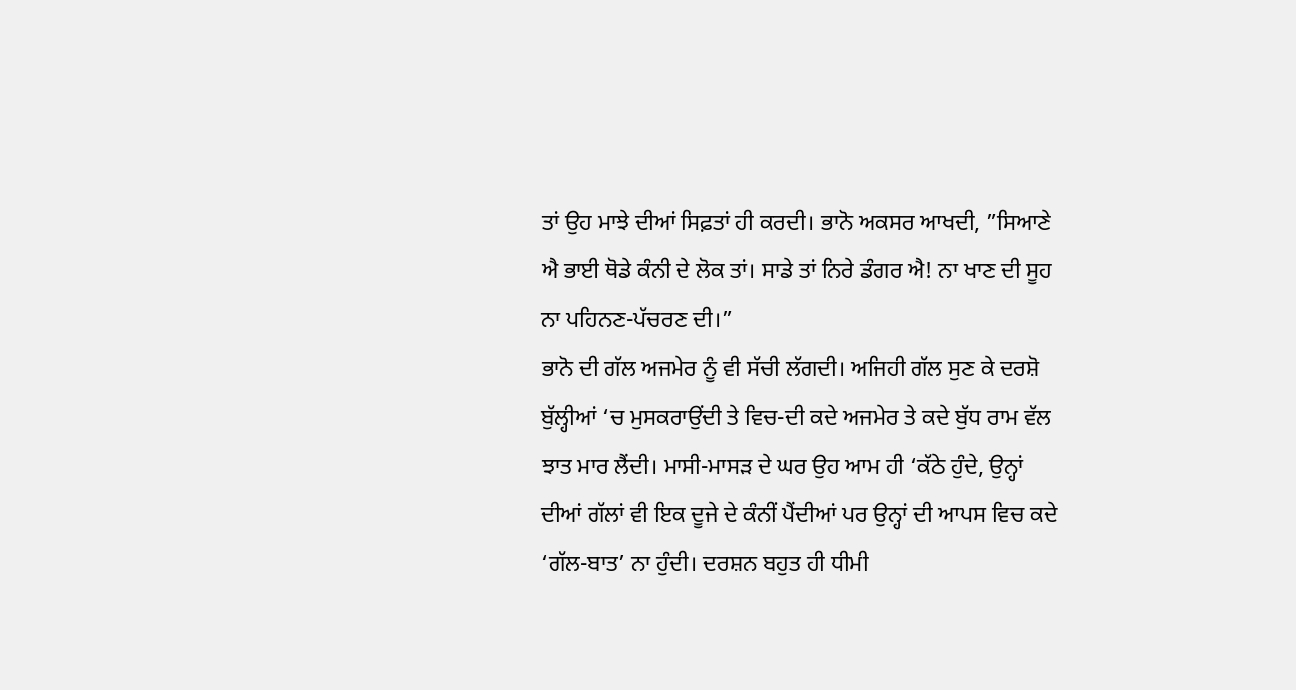ਤਾਂ ਉਹ ਮਾਝੇ ਦੀਆਂ ਸਿਫ਼ਤਾਂ ਹੀ ਕਰਦੀ। ਭਾਨੋ ਅਕਸਰ ਆਖਦੀ, ”ਸਿਆਣੇ ਐ ਭਾਈ ਥੋਡੇ ਕੰਨੀ ਦੇ ਲੋਕ ਤਾਂ। ਸਾਡੇ ਤਾਂ ਨਿਰੇ ਡੰਗਰ ਐ! ਨਾ ਖਾਣ ਦੀ ਸੂਹ ਨਾ ਪਹਿਨਣ-ਪੱਚਰਣ ਦੀ।”
ਭਾਨੋ ਦੀ ਗੱਲ ਅਜਮੇਰ ਨੂੰ ਵੀ ਸੱਚੀ ਲੱਗਦੀ। ਅਜਿਹੀ ਗੱਲ ਸੁਣ ਕੇ ਦਰਸ਼ੋ ਬੁੱਲ੍ਹੀਆਂ ‘ਚ ਮੁਸਕਰਾਉਂਦੀ ਤੇ ਵਿਚ-ਦੀ ਕਦੇ ਅਜਮੇਰ ਤੇ ਕਦੇ ਬੁੱਧ ਰਾਮ ਵੱਲ ਝਾਤ ਮਾਰ ਲੈਂਦੀ। ਮਾਸੀ-ਮਾਸੜ ਦੇ ਘਰ ਉਹ ਆਮ ਹੀ ‘ਕੱਠੇ ਹੁੰਦੇ, ਉਨ੍ਹਾਂ ਦੀਆਂ ਗੱਲਾਂ ਵੀ ਇਕ ਦੂਜੇ ਦੇ ਕੰਨੀਂ ਪੈਂਦੀਆਂ ਪਰ ਉਨ੍ਹਾਂ ਦੀ ਆਪਸ ਵਿਚ ਕਦੇ ‘ਗੱਲ-ਬਾਤ’ ਨਾ ਹੁੰਦੀ। ਦਰਸ਼ਨ ਬਹੁਤ ਹੀ ਧੀਮੀ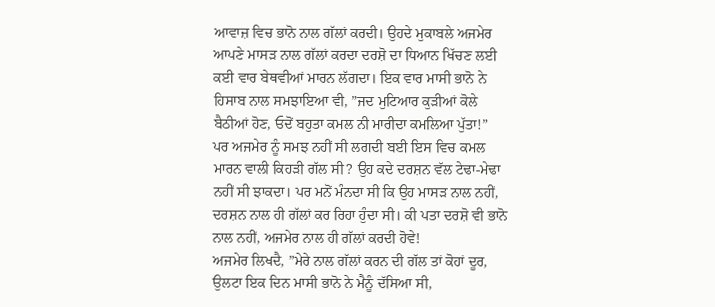ਆਵਾਜ਼ ਵਿਚ ਭਾਨੋ ਨਾਲ ਗੱਲਾਂ ਕਰਦੀ। ਉਹਦੇ ਮੁਕਾਬਲੇ ਅਜਮੇਰ ਆਪਣੇ ਮਾਸੜ ਨਾਲ ਗੱਲਾਂ ਕਰਦਾ ਦਰਸ਼ੋ ਦਾ ਧਿਆਨ ਖਿੱਚਣ ਲਈ ਕਈ ਵਾਰ ਬੇਥਵੀਆਂ ਮਾਰਨ ਲੱਗਦਾ। ਇਕ ਵਾਰ ਮਾਸੀ ਭਾਨੋ ਨੇ ਹਿਸਾਬ ਨਾਲ ਸਮਝਾਇਆ ਵੀ, ”ਜਦ ਮੁਟਿਆਰ ਕੁੜੀਆਂ ਕੋਲੇ ਬੈਠੀਆਂ ਹੋਣ, ਓਦੋਂ ਬਹੁਤਾ ਕਮਲ ਨੀ ਮਾਰੀਦਾ ਕਮਲਿਆ ਪੁੱਤਾ!”
ਪਰ ਅਜਮੇਰ ਨੂੰ ਸਮਝ ਨਹੀਂ ਸੀ ਲਗਦੀ ਬਈ ਇਸ ਵਿਚ ਕਮਲ ਮਾਰਨ ਵਾਲੀ ਕਿਹੜੀ ਗੱਲ ਸੀ? ਉਹ ਕਦੇ ਦਰਸ਼ਨ ਵੱਲ ਟੇਢਾ-ਮੇਢਾ ਨਹੀਂ ਸੀ ਝਾਕਦਾ। ਪਰ ਮਨੋਂ ਮੰਨਦਾ ਸੀ ਕਿ ਉਹ ਮਾਸੜ ਨਾਲ ਨਹੀਂ, ਦਰਸ਼ਨ ਨਾਲ ਹੀ ਗੱਲਾਂ ਕਰ ਰਿਹਾ ਹੁੰਦਾ ਸੀ। ਕੀ ਪਤਾ ਦਰਸ਼ੋ ਵੀ ਭਾਨੋ ਨਾਲ ਨਹੀਂ, ਅਜਮੇਰ ਨਾਲ ਹੀ ਗੱਲਾਂ ਕਰਦੀ ਹੋਵੇ!
ਅਜਮੇਰ ਲਿਖਦੈ, ”ਮੇਰੇ ਨਾਲ ਗੱਲਾਂ ਕਰਨ ਦੀ ਗੱਲ ਤਾਂ ਕੋਹਾਂ ਦੂਰ, ਉਲਟਾ ਇਕ ਦਿਨ ਮਾਸੀ ਭਾਨੋ ਨੇ ਮੈਨੂੰ ਦੱਸਿਆ ਸੀ,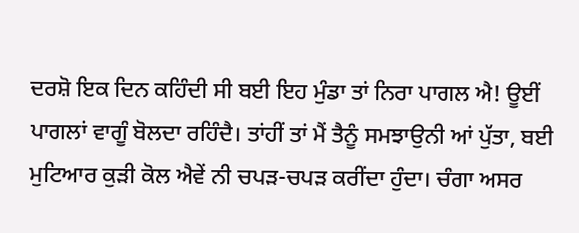ਦਰਸ਼ੋ ਇਕ ਦਿਨ ਕਹਿੰਦੀ ਸੀ ਬਈ ਇਹ ਮੁੰਡਾ ਤਾਂ ਨਿਰਾ ਪਾਗਲ ਐ! ਊਈਂ ਪਾਗਲਾਂ ਵਾਗੂੰ ਬੋਲਦਾ ਰਹਿੰਦੈ। ਤਾਂਹੀਂ ਤਾਂ ਮੈਂ ਤੈਨੂੰ ਸਮਝਾਉਨੀ ਆਂ ਪੁੱਤਾ, ਬਈ ਮੁਟਿਆਰ ਕੁੜੀ ਕੋਲ ਐਵੇਂ ਨੀ ਚਪੜ-ਚਪੜ ਕਰੀਂਦਾ ਹੁੰਦਾ। ਚੰਗਾ ਅਸਰ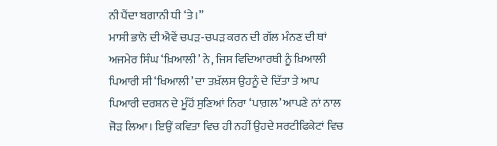ਨੀ ਪੈਂਦਾ ਬਗਾਨੀ ਧੀ ‘ਤੇ।”
ਮਾਸੀ ਭਾਨੋ ਦੀ ਐਵੇਂ ਚਪੜ-ਚਪੜ ਕਰਨ ਦੀ ਗੱਲ ਮੰਨਣ ਦੀ ਥਾਂ ਅਜਮੇਰ ਸਿੰਘ ‘ਖ਼ਿਆਲੀ’ ਨੇ, ਜਿਸ ਵਿਦਿਆਰਥੀ ਨੂੰ ਖ਼ਿਆਲੀ ਪਿਆਰੀ ਸੀ ‘ਖਿਆਲੀ’ ਦਾ ਤਖ਼ੱਲਸ ਉਹਨੂੰ ਦੇ ਦਿੱਤਾ ਤੇ ਆਪ ਪਿਆਰੀ ਦਰਸ਼ਨ ਦੇ ਮੂੰਹੋਂ ਸੁਣਿਆਂ ਨਿਰਾ ‘ਪਾਗ਼ਲ’ ਆਪਣੇ ਨਾਂ ਨਾਲ ਜੋੜ ਲਿਆ। ਇਉਂ ਕਵਿਤਾ ਵਿਚ ਹੀ ਨਹੀਂ ਉਹਦੇ ਸਰਟੀਫਿਕੇਟਾਂ ਵਿਚ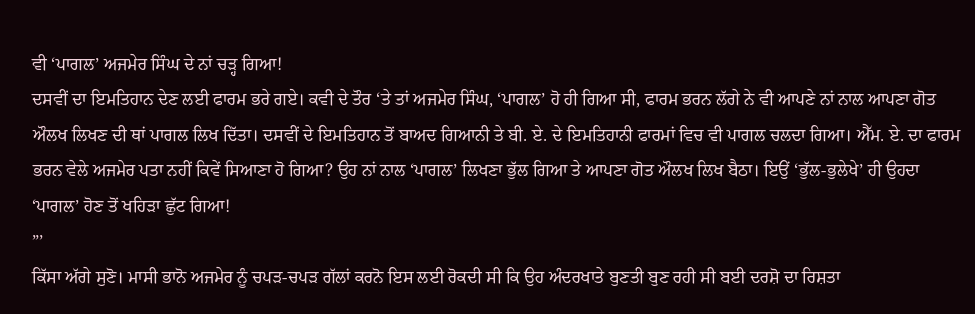ਵੀ ‘ਪਾਗਲ’ ਅਜਮੇਰ ਸਿੰਘ ਦੇ ਨਾਂ ਚੜ੍ਹ ਗਿਆ!
ਦਸਵੀਂ ਦਾ ਇਮਤਿਹਾਨ ਦੇਣ ਲਈ ਫਾਰਮ ਭਰੇ ਗਏ। ਕਵੀ ਦੇ ਤੌਰ ‘ਤੇ ਤਾਂ ਅਜਮੇਰ ਸਿੰਘ, ‘ਪਾਗਲ’ ਹੋ ਹੀ ਗਿਆ ਸੀ, ਫਾਰਮ ਭਰਨ ਲੱਗੇ ਨੇ ਵੀ ਆਪਣੇ ਨਾਂ ਨਾਲ ਆਪਣਾ ਗੋਤ ਔਲਖ ਲਿਖਣ ਦੀ ਥਾਂ ਪਾਗਲ ਲਿਖ ਦਿੱਤਾ। ਦਸਵੀਂ ਦੇ ਇਮਤਿਹਾਨ ਤੋਂ ਬਾਅਦ ਗਿਆਨੀ ਤੇ ਬੀ. ਏ. ਦੇ ਇਮਤਿਹਾਨੀ ਫਾਰਮਾਂ ਵਿਚ ਵੀ ਪਾਗਲ ਚਲਦਾ ਗਿਆ। ਐੱਮ. ਏ. ਦਾ ਫਾਰਮ ਭਰਨ ਵੇਲੇ ਅਜਮੇਰ ਪਤਾ ਨਹੀਂ ਕਿਵੇਂ ਸਿਆਣਾ ਹੋ ਗਿਆ? ਉਹ ਨਾਂ ਨਾਲ ‘ਪਾਗਲ’ ਲਿਖਣਾ ਭੁੱਲ ਗਿਆ ਤੇ ਆਪਣਾ ਗੋਤ ਔਲਖ ਲਿਖ ਬੈਠਾ। ਇਉਂ ‘ਭੁੱਲ-ਭੁਲੇਖੇ’ ਹੀ ਉਹਦਾ ‘ਪਾਗਲ’ ਹੋਣ ਤੋਂ ਖਹਿੜਾ ਛੁੱਟ ਗਿਆ!
”’
ਕਿੱਸਾ ਅੱਗੇ ਸੁਣੋ। ਮਾਸੀ ਭਾਨੋ ਅਜਮੇਰ ਨੂੰ ਚਪੜ-ਚਪੜ ਗੱਲਾਂ ਕਰਨੋ ਇਸ ਲਈ ਰੋਕਦੀ ਸੀ ਕਿ ਉਹ ਅੰਦਰਖਾਤੇ ਬੁਣਤੀ ਬੁਣ ਰਹੀ ਸੀ ਬਈ ਦਰਸ਼ੋ ਦਾ ਰਿਸ਼ਤਾ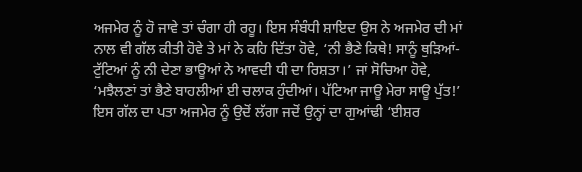ਅਜਮੇਰ ਨੂੰ ਹੋ ਜਾਵੇ ਤਾਂ ਚੰਗਾ ਹੀ ਰਹੂ। ਇਸ ਸੰਬੰਧੀ ਸ਼ਾਇਦ ਉਸ ਨੇ ਅਜਮੇਰ ਦੀ ਮਾਂ ਨਾਲ ਵੀ ਗੱਲ ਕੀਤੀ ਹੋਵੇ ਤੇ ਮਾਂ ਨੇ ਕਹਿ ਦਿੱਤਾ ਹੋਵੇ, ‘ਨੀ ਭੈਣੇ ਕਿਥੇ! ਸਾਨੂੰ ਥੁੜਿਆਂ-ਟੁੱਟਿਆਂ ਨੂੰ ਨੀ ਦੇਣਾ ਭਾਊਆਂ ਨੇ ਆਵਦੀ ਧੀ ਦਾ ਰਿਸ਼ਤਾ।’ ਜਾਂ ਸੋਚਿਆ ਹੋਵੇ, ‘ਮਝੈਲਣਾਂ ਤਾਂ ਭੈਣੇ ਬਾਹਲੀਆਂ ਈ ਚਲਾਕ ਹੁੰਦੀਆਂ। ਪੱਟਿਆ ਜਾਊ ਮੇਰਾ ਸਾਊ ਪੁੱਤ!’
ਇਸ ਗੱਲ ਦਾ ਪਤਾ ਅਜਮੇਰ ਨੂੰ ਉਦੋਂ ਲੱਗਾ ਜਦੋਂ ਉਨ੍ਹਾਂ ਦਾ ਗੁਆਂਢੀ ‘ਈਸ਼ਰ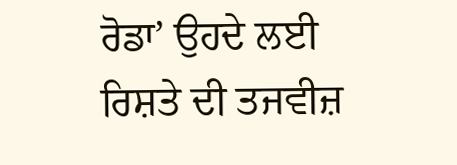ਰੋਡਾ’ ਉਹਦੇ ਲਈ ਰਿਸ਼ਤੇ ਦੀ ਤਜਵੀਜ਼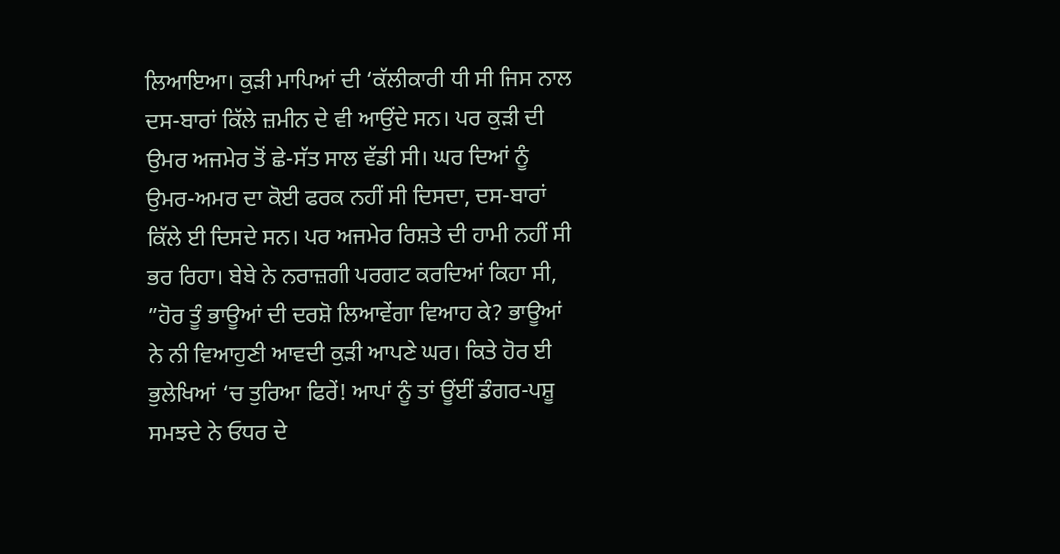ਲਿਆਇਆ। ਕੁੜੀ ਮਾਪਿਆਂ ਦੀ ‘ਕੱਲੀਕਾਰੀ ਧੀ ਸੀ ਜਿਸ ਨਾਲ ਦਸ-ਬਾਰਾਂ ਕਿੱਲੇ ਜ਼ਮੀਨ ਦੇ ਵੀ ਆਉਂਦੇ ਸਨ। ਪਰ ਕੁੜੀ ਦੀ ਉਮਰ ਅਜਮੇਰ ਤੋਂ ਛੇ-ਸੱਤ ਸਾਲ ਵੱਡੀ ਸੀ। ਘਰ ਦਿਆਂ ਨੂੰ ਉਮਰ-ਅਮਰ ਦਾ ਕੋਈ ਫਰਕ ਨਹੀਂ ਸੀ ਦਿਸਦਾ, ਦਸ-ਬਾਰਾਂ ਕਿੱਲੇ ਈ ਦਿਸਦੇ ਸਨ। ਪਰ ਅਜਮੇਰ ਰਿਸ਼ਤੇ ਦੀ ਹਾਮੀ ਨਹੀਂ ਸੀ ਭਰ ਰਿਹਾ। ਬੇਬੇ ਨੇ ਨਰਾਜ਼ਗੀ ਪਰਗਟ ਕਰਦਿਆਂ ਕਿਹਾ ਸੀ, ”ਹੋਰ ਤੂੰ ਭਾਊਆਂ ਦੀ ਦਰਸ਼ੋ ਲਿਆਵੇਂਗਾ ਵਿਆਹ ਕੇ? ਭਾਊਆਂ ਨੇ ਨੀ ਵਿਆਹੁਣੀ ਆਵਦੀ ਕੁੜੀ ਆਪਣੇ ਘਰ। ਕਿਤੇ ਹੋਰ ਈ ਭੁਲੇਖਿਆਂ ‘ਚ ਤੁਰਿਆ ਫਿਰੇਂ! ਆਪਾਂ ਨੂੰ ਤਾਂ ਊਂਈਂ ਡੰਗਰ-ਪਸ਼ੂ ਸਮਝਦੇ ਨੇ ਓਧਰ ਦੇ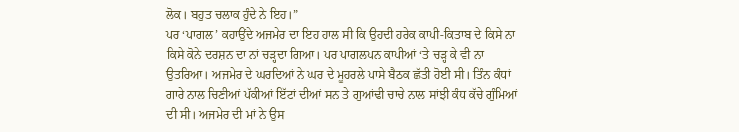ਲੋਕ। ਬਹੁਤ ਚਲਾਕ ਹੁੰਦੇ ਨੇ ਇਹ।”
ਪਰ ‘ਪਾਗਲ’ ਕਹਾਉਂਦੇ ਅਜਮੇਰ ਦਾ ਇਹ ਹਾਲ ਸੀ ਕਿ ਉਹਦੀ ਹਰੇਕ ਕਾਪੀ-ਕਿਤਾਬ ਦੇ ਕਿਸੇ ਨਾ ਕਿਸੇ ਕੋਨੇ ਦਰਸ਼ਨ ਦਾ ਨਾਂ ਚੜ੍ਹਦਾ ਗਿਆ। ਪਰ ਪਾਗਲਪਨ ਕਾਪੀਆਂ ‘ਤੇ ਚੜ੍ਹ ਕੇ ਵੀ ਨਾ ਉਤਰਿਆ। ਅਜਮੇਰ ਦੇ ਘਰਦਿਆਂ ਨੇ ਘਰ ਦੇ ਮੂਹਰਲੇ ਪਾਸੇ ਬੈਠਕ ਛੱਤੀ ਹੋਈ ਸੀ। ਤਿੰਨ ਕੰਧਾਂ ਗਾਰੇ ਨਾਲ ਚਿਣੀਆਂ ਪੱਕੀਆਂ ਇੱਟਾਂ ਦੀਆਂ ਸਨ ਤੇ ਗੁਆਂਢੀ ਚਾਚੇ ਨਾਲ ਸਾਂਝੀ ਕੰਧ ਕੱਚੇ ਗੁੰਮਿਆਂ ਦੀ ਸੀ। ਅਜਮੇਰ ਦੀ ਮਾਂ ਨੇ ਉਸ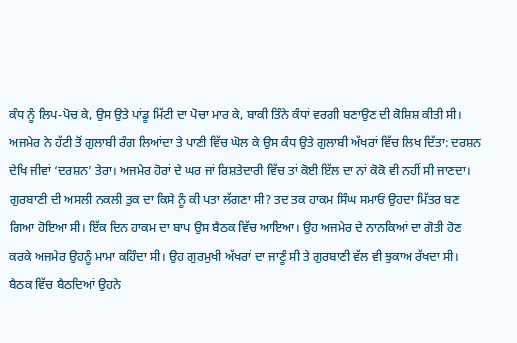ਕੰਧ ਨੂੰ ਲਿਪ-ਪੋਚ ਕੇ, ਉਸ ਉਤੇ ਪਾਂਡੂ ਮਿੱਟੀ ਦਾ ਪੋਚਾ ਮਾਰ ਕੇ, ਬਾਕੀ ਤਿੰਨੇ ਕੰਧਾਂ ਵਰਗੀ ਬਣਾਉਣ ਦੀ ਕੋਸ਼ਿਸ਼ ਕੀਤੀ ਸੀ। ਅਜਮੇਰ ਨੇ ਹੱਟੀ ਤੋਂ ਗੁਲਾਬੀ ਰੰਗ ਲਿਆਂਦਾ ਤੇ ਪਾਣੀ ਵਿੱਚ ਘੋਲ ਕੇ ਉਸ ਕੰਧ ਉਤੇ ਗੁਲਾਬੀ ਅੱਖਰਾਂ ਵਿੱਚ ਲਿਖ ਦਿੱਤਾ: ਦਰਸ਼ਨ ਦੇਖਿ ਜੀਵਾਂ ‘ਦਰਸ਼ਨ’ ਤੇਰਾ। ਅਜਮੇਰ ਹੋਰਾਂ ਦੇ ਘਰ ਜਾਂ ਰਿਸ਼ਤੇਦਾਰੀ ਵਿੱਚ ਤਾਂ ਕੋਈ ਇੱਲ ਦਾ ਨਾਂ ਕੋਕੋ ਵੀ ਨਹੀਂ ਸੀ ਜਾਣਦਾ। ਗੁਰਬਾਣੀ ਦੀ ਅਸਲੀ ਨਕਲੀ ਤੁਕ ਦਾ ਕਿਸੇ ਨੂੰ ਕੀ ਪਤਾ ਲੱਗਣਾ ਸੀ? ਤਦ ਤਕ ਹਾਕਮ ਸਿੰਘ ਸਮਾਓਂ ਉਹਦਾ ਮਿੱਤਰ ਬਣ ਗਿਆ ਹੋਇਆ ਸੀ। ਇੱਕ ਦਿਨ ਹਾਕਮ ਦਾ ਬਾਪ ਉਸ ਬੈਠਕ ਵਿੱਚ ਆਇਆ। ਉਹ ਅਜਮੇਰ ਦੇ ਨਾਨਕਿਆਂ ਦਾ ਗੋਤੀ ਹੋਣ ਕਰਕੇ ਅਜਮੇਰ ਉਹਨੂੰ ਮਾਮਾ ਕਹਿੰਦਾ ਸੀ। ਉਹ ਗੁਰਮੁਖੀ ਅੱਖਰਾਂ ਦਾ ਜਾਣੂੰ ਸੀ ਤੇ ਗੁਰਬਾਣੀ ਵੱਲ ਵੀ ਝੁਕਾਅ ਰੱਖਦਾ ਸੀ। ਬੈਠਕ ਵਿੱਚ ਬੈਠਦਿਆਂ ਉਹਨੇ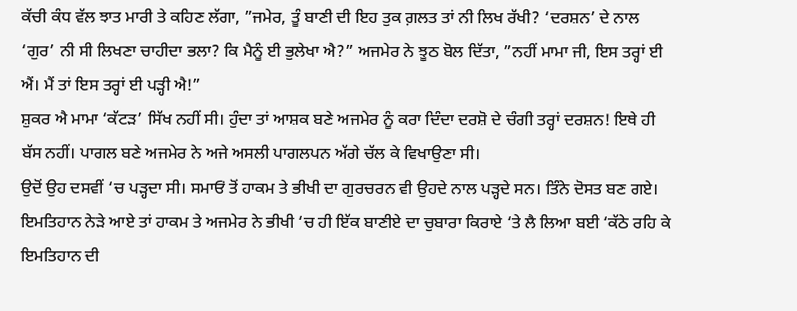ਕੱਚੀ ਕੰਧ ਵੱਲ ਝਾਤ ਮਾਰੀ ਤੇ ਕਹਿਣ ਲੱਗਾ, ”ਜਮੇਰ, ਤੂੰ ਬਾਣੀ ਦੀ ਇਹ ਤੁਕ ਗ਼ਲਤ ਤਾਂ ਨੀ ਲਿਖ ਰੱਖੀ? ‘ਦਰਸ਼ਨ’ ਦੇ ਨਾਲ ‘ਗੁਰ’ ਨੀ ਸੀ ਲਿਖਣਾ ਚਾਹੀਦਾ ਭਲਾ? ਕਿ ਮੈਨੂੰ ਈ ਭੁਲੇਖਾ ਐ?” ਅਜਮੇਰ ਨੇ ਝੂਠ ਬੋਲ ਦਿੱਤਾ, ”ਨਹੀਂ ਮਾਮਾ ਜੀ, ਇਸ ਤਰ੍ਹਾਂ ਈ ਐਂ। ਮੈਂ ਤਾਂ ਇਸ ਤਰ੍ਹਾਂ ਈ ਪੜ੍ਹੀ ਐ!”
ਸ਼ੁਕਰ ਐ ਮਾਮਾ ‘ਕੱਟੜ’ ਸਿੱਖ ਨਹੀਂ ਸੀ। ਹੁੰਦਾ ਤਾਂ ਆਸ਼ਕ ਬਣੇ ਅਜਮੇਰ ਨੂੰ ਕਰਾ ਦਿੰਦਾ ਦਰਸ਼ੋ ਦੇ ਚੰਗੀ ਤਰ੍ਹਾਂ ਦਰਸ਼ਨ! ਇਥੇ ਹੀ ਬੱਸ ਨਹੀਂ। ਪਾਗਲ ਬਣੇ ਅਜਮੇਰ ਨੇ ਅਜੇ ਅਸਲੀ ਪਾਗਲਪਨ ਅੱਗੇ ਚੱਲ ਕੇ ਵਿਖਾਉਣਾ ਸੀ।
ਉਦੋਂ ਉਹ ਦਸਵੀਂ ‘ਚ ਪੜ੍ਹਦਾ ਸੀ। ਸਮਾਓਂ ਤੋਂ ਹਾਕਮ ਤੇ ਭੀਖੀ ਦਾ ਗੁਰਚਰਨ ਵੀ ਉਹਦੇ ਨਾਲ ਪੜ੍ਹਦੇ ਸਨ। ਤਿੰਨੇ ਦੋਸਤ ਬਣ ਗਏ। ਇਮਤਿਹਾਨ ਨੇੜੇ ਆਏ ਤਾਂ ਹਾਕਮ ਤੇ ਅਜਮੇਰ ਨੇ ਭੀਖੀ ‘ਚ ਹੀ ਇੱਕ ਬਾਣੀਏ ਦਾ ਚੁਬਾਰਾ ਕਿਰਾਏ ‘ਤੇ ਲੈ ਲਿਆ ਬਈ ‘ਕੱਠੇ ਰਹਿ ਕੇ ਇਮਤਿਹਾਨ ਦੀ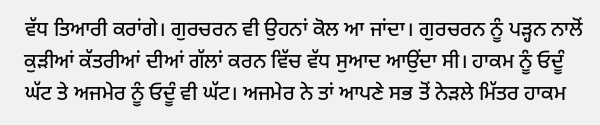ਵੱਧ ਤਿਆਰੀ ਕਰਾਂਗੇ। ਗੁਰਚਰਨ ਵੀ ਉਹਨਾਂ ਕੋਲ ਆ ਜਾਂਦਾ। ਗੁਰਚਰਨ ਨੂੰ ਪੜ੍ਹਨ ਨਾਲੋਂ ਕੁੜੀਆਂ ਕੱਤਰੀਆਂ ਦੀਆਂ ਗੱਲਾਂ ਕਰਨ ਵਿੱਚ ਵੱਧ ਸੁਆਦ ਆਉਂਦਾ ਸੀ। ਹਾਕਮ ਨੂੰ ਓਦੂੰ ਘੱਟ ਤੇ ਅਜਮੇਰ ਨੂੰ ਓਦੂੰ ਵੀ ਘੱਟ। ਅਜਮੇਰ ਨੇ ਤਾਂ ਆਪਣੇ ਸਭ ਤੋਂ ਨੇੜਲੇ ਮਿੱਤਰ ਹਾਕਮ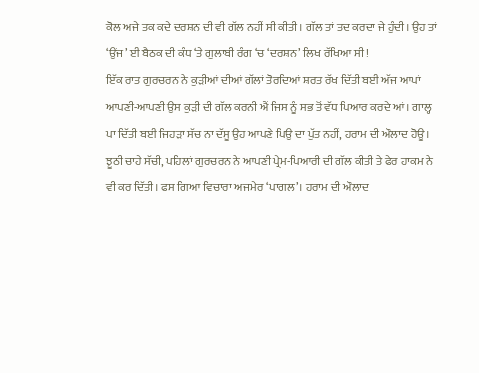ਕੋਲ ਅਜੇ ਤਕ ਕਦੇ ਦਰਸ਼ਨ ਦੀ ਵੀ ਗੱਲ ਨਹੀਂ ਸੀ ਕੀਤੀ। ਗੱਲ ਤਾਂ ਤਦ ਕਰਦਾ ਜੇ ਹੁੰਦੀ। ਉਹ ਤਾਂ ‘ਉਂਜ’ ਈ ਬੈਠਕ ਦੀ ਕੰਧ ‘ਤੇ ਗੁਲਾਬੀ ਰੰਗ ‘ਚ ‘ਦਰਸ਼ਨ’ ਲਿਖ ਰੱਖਿਆ ਸੀ!
ਇੱਕ ਰਾਤ ਗੁਰਚਰਨ ਨੇ ਕੁੜੀਆਂ ਦੀਆਂ ਗੱਲਾਂ ਤੋਰਦਿਆਂ ਸ਼ਰਤ ਰੱਖ ਦਿੱਤੀ ਬਈ ਅੱਜ ਆਪਾਂ ਆਪਣੀ-ਆਪਣੀ ਉਸ ਕੁੜੀ ਦੀ ਗੱਲ ਕਰਨੀ ਐਂ ਜਿਸ ਨੂੰ ਸਭ ਤੋਂ ਵੱਧ ਪਿਆਰ ਕਰਦੇ ਆਂ। ਗਾਲ੍ਹ ਪਾ ਦਿੱਤੀ ਬਈ ਜਿਹੜਾ ਸੱਚ ਨਾ ਦੱਸੂ ਉਹ ਆਪਣੇ ਪਿਉ ਦਾ ਪੁੱਤ ਨਹੀਂ, ਹਰਾਮ ਦੀ ਔਲਾਦ ਹੋਊ। ਝੂਠੀ ਚਾਹੇ ਸੱਚੀ, ਪਹਿਲਾਂ ਗੁਰਚਰਨ ਨੇ ਆਪਣੀ ਪ੍ਰੇਮ-ਪਿਆਰੀ ਦੀ ਗੱਲ ਕੀਤੀ ਤੇ ਫੇਰ ਹਾਕਮ ਨੇ ਵੀ ਕਰ ਦਿੱਤੀ। ਫਸ ਗਿਆ ਵਿਚਾਰਾ ਅਜਮੇਰ ‘ਪਾਗਲ’। ਹਰਾਮ ਦੀ ਔਲਾਦ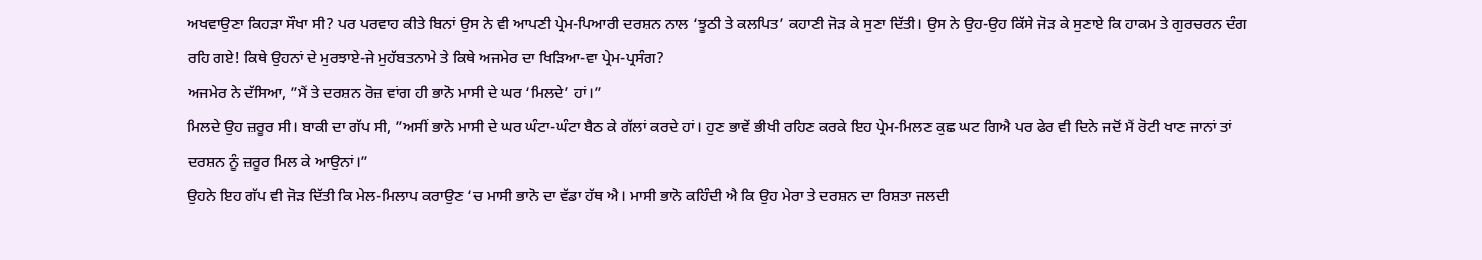ਅਖਵਾਉਣਾ ਕਿਹੜਾ ਸੌਖਾ ਸੀ? ਪਰ ਪਰਵਾਹ ਕੀਤੇ ਬਿਨਾਂ ਉਸ ਨੇ ਵੀ ਆਪਣੀ ਪ੍ਰੇਮ-ਪਿਆਰੀ ਦਰਸ਼ਨ ਨਾਲ ‘ਝੂਠੀ ਤੇ ਕਲਪਿਤ’ ਕਹਾਣੀ ਜੋੜ ਕੇ ਸੁਣਾ ਦਿੱਤੀ। ਉਸ ਨੇ ਉਹ-ਉਹ ਕਿੱਸੇ ਜੋੜ ਕੇ ਸੁਣਾਏ ਕਿ ਹਾਕਮ ਤੇ ਗੁਰਚਰਨ ਦੰਗ ਰਹਿ ਗਏ! ਕਿਥੇ ਉਹਨਾਂ ਦੇ ਮੁਰਝਾਏ-ਜੇ ਮੁਹੱਬਤਨਾਮੇ ਤੇ ਕਿਥੇ ਅਜਮੇਰ ਦਾ ਖਿੜਿਆ-ਵਾ ਪ੍ਰੇਮ-ਪ੍ਰਸੰਗ?
ਅਜਮੇਰ ਨੇ ਦੱਸਿਆ, ”ਮੈਂ ਤੇ ਦਰਸ਼ਨ ਰੋਜ਼ ਵਾਂਗ ਹੀ ਭਾਨੋ ਮਾਸੀ ਦੇ ਘਰ ‘ਮਿਲਦੇ’ ਹਾਂ।”
ਮਿਲਦੇ ਉਹ ਜ਼ਰੂਰ ਸੀ। ਬਾਕੀ ਦਾ ਗੱਪ ਸੀ, ”ਅਸੀਂ ਭਾਨੋ ਮਾਸੀ ਦੇ ਘਰ ਘੰਟਾ-ਘੰਟਾ ਬੈਠ ਕੇ ਗੱਲਾਂ ਕਰਦੇ ਹਾਂ। ਹੁਣ ਭਾਵੇਂ ਭੀਖੀ ਰਹਿਣ ਕਰਕੇ ਇਹ ਪ੍ਰੇਮ-ਮਿਲਣ ਕੁਛ ਘਟ ਗਿਐ ਪਰ ਫੇਰ ਵੀ ਦਿਨੇ ਜਦੋਂ ਮੈਂ ਰੋਟੀ ਖਾਣ ਜਾਨਾਂ ਤਾਂ ਦਰਸ਼ਨ ਨੂੰ ਜ਼ਰੂਰ ਮਿਲ ਕੇ ਆਉਨਾਂ।”
ਉਹਨੇ ਇਹ ਗੱਪ ਵੀ ਜੋੜ ਦਿੱਤੀ ਕਿ ਮੇਲ-ਮਿਲਾਪ ਕਰਾਉਣ ‘ਚ ਮਾਸੀ ਭਾਨੋ ਦਾ ਵੱਡਾ ਹੱਥ ਐ। ਮਾਸੀ ਭਾਨੋ ਕਹਿੰਦੀ ਐ ਕਿ ਉਹ ਮੇਰਾ ਤੇ ਦਰਸ਼ਨ ਦਾ ਰਿਸ਼ਤਾ ਜਲਦੀ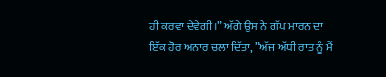ਹੀ ਕਰਵਾ ਦੇਵੇਗੀ।” ਅੱਗੇ ਉਸ ਨੇ ਗੱਪ ਮਾਰਨ ਦਾ ਇੱਕ ਹੋਰ ਅਨਾਰ ਚਲਾ ਦਿੱਤਾ, ”ਅੱਜ ਅੱਧੀ ਰਾਤ ਨੂੰ ਮੈਂ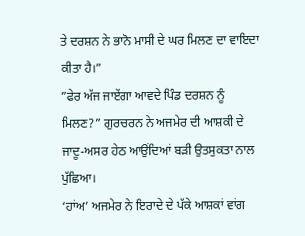ਤੇ ਦਰਸ਼ਨ ਨੇ ਭਾਨੋ ਮਾਸੀ ਦੇ ਘਰ ਮਿਲਣ ਦਾ ਵਾਇਦਾ ਕੀਤਾ ਹੈ।”
”ਫੇਰ ਅੱਜ ਜਾਏਂਗਾ ਆਵਦੇ ਪਿੰਡ ਦਰਸ਼ਨ ਨੂੰ ਮਿਲਣ?” ਗੁਰਚਰਨ ਨੇ ਅਜਮੇਰ ਦੀ ਆਸ਼ਕੀ ਦੇ ਜਾਦੂ-ਅਸਰ ਹੇਠ ਆਉਂਦਿਆਂ ਬੜੀ ਉਤਸੁਕਤਾ ਨਾਲ ਪੁੱਛਿਆ।
‘ਹਾਂਅ’ ਅਜਮੇਰ ਨੇ ਇਰਾਦੇ ਦੇ ਪੱਕੇ ਆਸ਼ਕਾਂ ਵਾਂਗ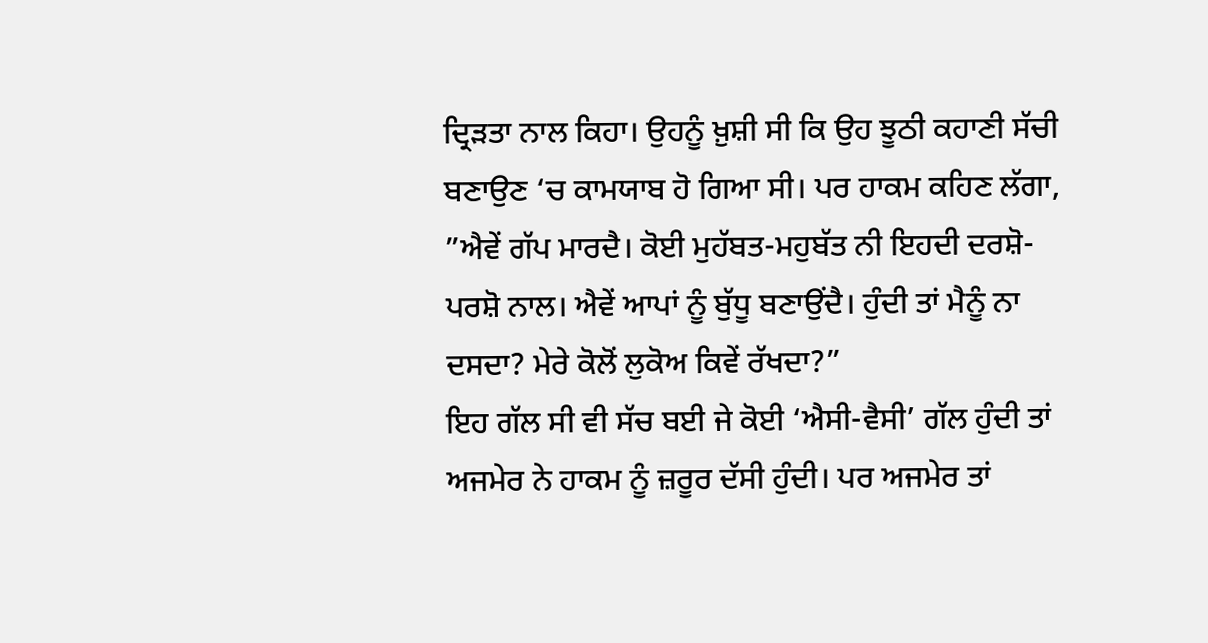ਦ੍ਰਿੜਤਾ ਨਾਲ ਕਿਹਾ। ਉਹਨੂੰ ਖ਼ੁਸ਼ੀ ਸੀ ਕਿ ਉਹ ਝੂਠੀ ਕਹਾਣੀ ਸੱਚੀ ਬਣਾਉਣ ‘ਚ ਕਾਮਯਾਬ ਹੋ ਗਿਆ ਸੀ। ਪਰ ਹਾਕਮ ਕਹਿਣ ਲੱਗਾ, ”ਐਵੇਂ ਗੱਪ ਮਾਰਦੈ। ਕੋਈ ਮੁਹੱਬਤ-ਮਹੁਬੱਤ ਨੀ ਇਹਦੀ ਦਰਸ਼ੋ-ਪਰਸ਼ੋ ਨਾਲ। ਐਵੇਂ ਆਪਾਂ ਨੂੰ ਬੁੱਧੂ ਬਣਾਉਂਦੈ। ਹੁੰਦੀ ਤਾਂ ਮੈਨੂੰ ਨਾ ਦਸਦਾ? ਮੇਰੇ ਕੋਲੋਂ ਲੁਕੋਅ ਕਿਵੇਂ ਰੱਖਦਾ?”
ਇਹ ਗੱਲ ਸੀ ਵੀ ਸੱਚ ਬਈ ਜੇ ਕੋਈ ‘ਐਸੀ-ਵੈਸੀ’ ਗੱਲ ਹੁੰਦੀ ਤਾਂ ਅਜਮੇਰ ਨੇ ਹਾਕਮ ਨੂੰ ਜ਼ਰੂਰ ਦੱਸੀ ਹੁੰਦੀ। ਪਰ ਅਜਮੇਰ ਤਾਂ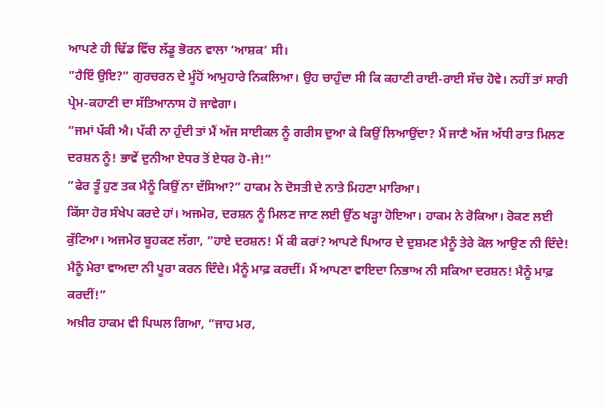ਆਪਣੇ ਹੀ ਢਿੱਡ ਵਿੱਚ ਲੱਡੂ ਭੋਰਨ ਵਾਲਾ ‘ਆਸ਼ਕ’ ਸੀ।
”ਹੈਇੰ ਉਇ?” ਗੁਰਚਰਨ ਦੇ ਮੂੰਹੋਂ ਆਮੁਹਾਰੇ ਨਿਕਲਿਆ। ਉਹ ਚਾਹੁੰਦਾ ਸੀ ਕਿ ਕਹਾਣੀ ਰਾਈ-ਰਾਈ ਸੱਚ ਹੋਵੇ। ਨਹੀਂ ਤਾਂ ਸਾਰੀ ਪ੍ਰੇਮ-ਕਹਾਣੀ ਦਾ ਸੱਤਿਆਨਾਸ ਹੋ ਜਾਵੇਗਾ।
”ਜਮਾਂ ਪੱਕੀ ਐ। ਪੱਕੀ ਨਾ ਹੁੰਦੀ ਤਾਂ ਮੈਂ ਅੱਜ ਸਾਈਕਲ ਨੂੰ ਗਰੀਸ ਦੁਆ ਕੇ ਕਿਉਂ ਲਿਆਉਂਦਾ? ਮੈਂ ਜਾਣੈ ਅੱਜ ਅੱਧੀ ਰਾਤ ਮਿਲਣ ਦਰਸ਼ਨ ਨੂੰ! ਭਾਵੇਂ ਦੁਨੀਆ ਏਧਰ ਤੋਂ ਏਧਰ ਹੋ-ਜੇ!”
”ਫੇਰ ਤੂੰ ਹੁਣ ਤਕ ਮੈਨੂੰ ਕਿਉਂ ਨਾ ਦੱਸਿਆ?” ਹਾਕਮ ਨੇ ਦੋਸਤੀ ਦੇ ਨਾਤੇ ਮਿਹਣਾ ਮਾਰਿਆ।
ਕਿੱਸਾ ਹੋਰ ਸੰਖੇਪ ਕਰਦੇ ਹਾਂ। ਅਜਮੇਰ, ਦਰਸ਼ਨ ਨੂੰ ਮਿਲਣ ਜਾਣ ਲਈ ਉੱਠ ਖੜ੍ਹਾ ਹੋਇਆ। ਹਾਕਮ ਨੇ ਰੋਕਿਆ। ਰੋਕਣ ਲਈ ਕੁੱਟਿਆ। ਅਜਮੇਰ ਬੂਹਕਣ ਲੱਗਾ, ”ਹਾਏ ਦਰਸ਼ਨ! ਮੈਂ ਕੀ ਕਰਾਂ? ਆਪਣੇ ਪਿਆਰ ਦੇ ਦੁਸ਼ਮਣ ਮੈਨੂੰ ਤੇਰੇ ਕੋਲ ਆਉਣ ਨੀ ਦਿੰਦੇ! ਮੈਨੂੰ ਮੇਰਾ ਵਾਅਦਾ ਨੀ ਪੂਰਾ ਕਰਨ ਦਿੰਦੇ। ਮੈਨੂੰ ਮਾਫ਼ ਕਰਦੀਂ। ਮੈਂ ਆਪਣਾ ਵਾਇਦਾ ਨਿਭਾਅ ਨੀ ਸਕਿਆ ਦਰਸ਼ਨ! ਮੈਨੂੰ ਮਾਫ਼ ਕਰਦੀਂ!”
ਅਖ਼ੀਰ ਹਾਕਮ ਵੀ ਪਿਘਲ ਗਿਆ, ”ਜਾਹ ਮਰ,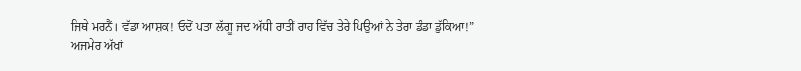ਜਿਥੇ ਮਰਨੈਂ। ਵੱਡਾ ਆਸ਼ਕ! ਓਦੋਂ ਪਤਾ ਲੱਗੂ ਜਦ ਅੱਧੀ ਰਾਤੀਂ ਰਾਹ ਵਿੱਚ ਤੇਰੇ ਪਿਉਆਂ ਨੇ ਤੇਰਾ ਡੰਡਾ ਡੁੱਕਿਆ!”
ਅਜਮੇਰ ਅੱਖਾਂ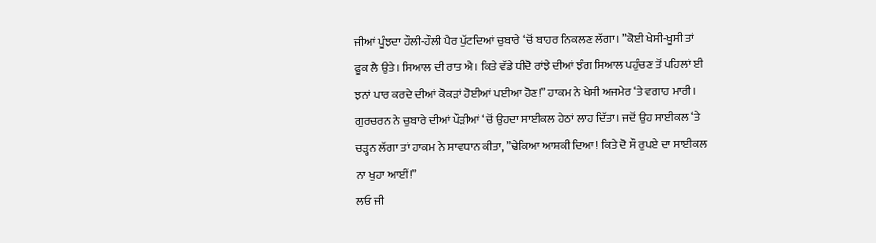ਜੀਆਂ ਪੂੰਝਦਾ ਹੌਲੀ-ਹੌਲੀ ਪੈਰ ਪੁੱਟਦਿਆਂ ਚੁਬਾਰੇ ‘ਚੋਂ ਬਾਹਰ ਨਿਕਲਣ ਲੱਗਾ। ”ਕੋਈ ਖੇਸੀ-ਖੂਸੀ ਤਾਂ ਫੂਕ ਲੈ ਉਤੇ। ਸਿਆਲ ਦੀ ਰਾਤ ਐ। ਕਿਤੇ ਵੱਡੇ ਧੀਦੋ ਰਾਂਝੇ ਦੀਆਂ ਝੰਗ ਸਿਆਲ ਪਹੁੰਚਣ ਤੋਂ ਪਹਿਲਾਂ ਈ ਝਨਾਂ ਪਾਰ ਕਰਦੇ ਦੀਆਂ ਕੋਕੜਾਂ ਹੋਈਆਂ ਪਈਆ ਹੋਣ!” ਹਾਕਮ ਨੇ ਖੇਸੀ ਅਜਮੇਰ ‘ਤੇ ਵਗਾਹ ਮਾਰੀ। ਗੁਰਚਰਨ ਨੇ ਚੁਬਾਰੇ ਦੀਆਂ ਪੌੜੀਆਂ ‘ਚੋਂ ਉਹਦਾ ਸਾਈਕਲ ਹੇਠਾਂ ਲਾਹ ਦਿੱਤਾ। ਜਦੋਂ ਉਹ ਸਾਈਕਲ ‘ਤੇ ਚੜ੍ਹਨ ਲੱਗਾ ਤਾਂ ਹਾਕਮ ਨੇ ਸਾਵਧਾਨ ਕੀਤਾ, ”ਢੇਕਿਆ ਆਸ਼ਕੀ ਦਿਆ! ਕਿਤੇ ਦੋ ਸੌ ਰੁਪਏ ਦਾ ਸਾਈਕਲ ਨਾ ਖੁਹਾ ਆਈਂ!”
ਲਓ ਜੀ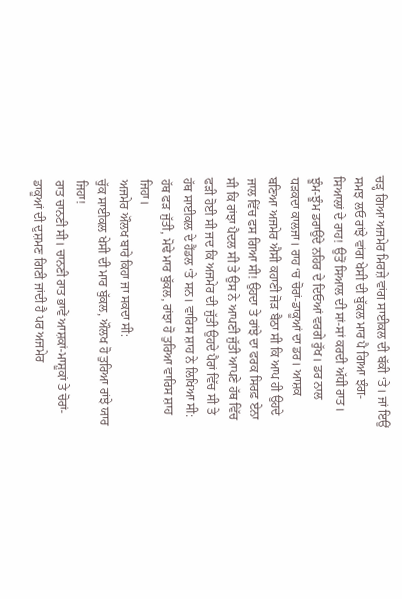ਚੜ੍ਹ ਗਿਆ ਅਜਮੇਰ ਮਿਰਜ਼ੇ ਵਾਂਗ ਸਾਈਕਲ ਦੀ ਬੱਕੀ ‘ਤੇ। ਜਾਂ ਇਉਂ ਸਮਝ ਲਓ ਰਾਂਝੇ ਵਾਂਗ ਖੇਸੀ ਦੀ ਬੁੱਕਲ ਮਾਰ ਪੈ ਗਿਆ ਝੰਗ-ਸਿਆਲਾਂ ਦੇ ਰਾਹ! ਉਤੋਂ ਸਿਆਲ ਦੀ ਸਾਂ-ਸਾਂ ਕਰਦੀ ਅੱਧੀ ਰਾਤ। ਝੂੰਮ-ਝੂੰਮ ਡਰਾਉਂਦੇ ਨਹਿਰ ਦੇ ਦਿਓਆਂ ਵਰਗੇ ਰੁੱਖ। ਡਰ ਨਾਲ ਧੜਕਦਾ ਕਾਲਜਾ। ਰਾਹ ‘ਚ ਚੋਰਾਂ-ਡਾਕੂਆਂ ਦਾ ਡਰ। ਆਸ਼ਕ ਬਣਿਆ ਅਜਮੇਰ ਐਸੀ ਕਹਾਣੀ ਜੋੜ ਬੈਠਾ ਸੀ ਕਿ ਆਪ ਹੀ ਉਹਦੇ ਜਾਲ ਵਿੱਚ ਫਸ ਗਿਆ ਸੀ! ਉਹਦਾ ਤੇ ਰਾਂਝੇ ਦਾ ਫਰਕ ਸਿਰਫ਼ ਏਨਾ ਸੀ ਕਿ ਰਾਂਝਾ ਪੈਦਲ ਸੀ ਤੇ ਉਸ ਨੇ ਆਪਣੀ ਜੁੱਤੀ ਆਪਣੇ ਹੱਥ ਵਿੱਚ ਫੜੀ ਹੋਈ ਸੀ ਜਦ ਕਿ ਅਜਮੇਰ ਦੀ ਜੁੱਤੀ ਉਹਦੇ ਪੈਰਾਂ ਵਿੱਚ ਸੀ ਤੇ ਹੱਥ ਸਾਈਕਲ ਦੇ ਹੈਂਡਲ ‘ਤੇ ਸਨ। ਵਾਰਿਸ ਸ਼ਾਹ ਨੇ ਲਿਖਿਆ ਸੀ:
ਹੱਥ ਫੜ ਜੁੱਤੀ, ਮੋਢੇ ਮਾਰ ਬੁੱਕਲ, ਰਾਂਝਾ ਹੋ ਤੁਰਿਆ ਵਾਰਿਸ ਸ਼ਾਹ ਜਿਹਾ।
ਅਜਮੇਰ ਔਲਖ ਬਾਰੇ ਕਿਹਾ ਜਾ ਸਕਦਾ ਸੀ:
ਚੁੱਕ ਸਾਈਕਲ ਖੇਸੀ ਦੀ ਮਾਰ ਬੁੱਕਲ, ਔਲਖ ਹੋ ਤੁਰਿਆ ਰਾਂਝੇ ਯਾਰ ਜਿਹਾ!
ਰਾਤ ਚਾਨਣੀ ਸੀ। ਚਾਨਣੀ ਰਾਤ ਭਾਵੇਂ ਆਸ਼ਕਾਂ-ਮਾਸ਼ੂਕਾਂ ਤੇ ਚੋਰਾਂ-ਡਾਕੂਆਂ ਦੀ ਦੁਸ਼ਮਣ ਗਿਣੀ ਜਾਂਦੀ ਹੈ ਪਰ ਅਜਮੇਰ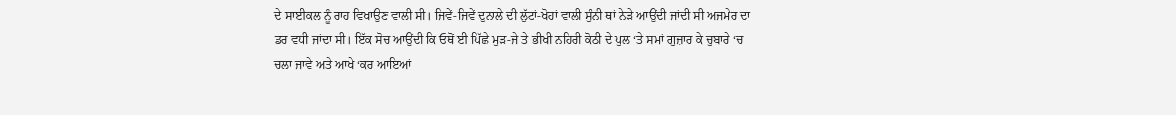ਦੇ ਸਾਈਕਲ ਨੂੰ ਰਾਹ ਵਿਖਾਉਣ ਵਾਲੀ ਸੀ। ਜਿਵੇਂ-ਜਿਵੇਂ ਦੁਨਾਲੇ ਦੀ ਲੁੱਟਾਂ-ਖੋਹਾਂ ਵਾਲੀ ਸੁੰਨੀ ਥਾਂ ਨੇੜੇ ਆਉਂਦੀ ਜਾਂਦੀ ਸੀ ਅਜਮੇਰ ਦਾ ਡਰ ਵਧੀ ਜਾਂਦਾ ਸੀ। ਇੱਕ ਸੋਚ ਆਉਂਦੀ ਕਿ ਓਥੋਂ ਈ ਪਿੱਛੇ ਮੁੜ-ਜੇ ਤੇ ਭੀਖੀ ਨਹਿਰੀ ਕੋਠੀ ਦੇ ਪੁਲ ‘ਤੇ ਸਮਾਂ ਗੁਜ਼ਾਰ ਕੇ ਚੁਬਾਰੇ ‘ਚ ਚਲਾ ਜਾਵੇ ਅਤੇ ਆਖੇ ‘ਕਰ ਆਇਆਂ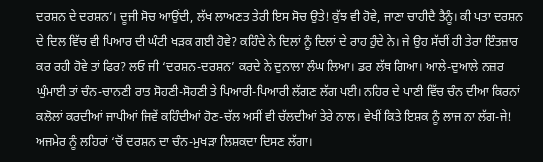ਦਰਸ਼ਨ ਦੇ ਦਰਸ਼ਨ’। ਦੂਜੀ ਸੋਚ ਆਉਂਦੀ, ਲੱਖ ਲਾਅਣਤ ਤੇਰੀ ਇਸ ਸੋਚ ਉਤੇ! ਕੁੱਝ ਵੀ ਹੋਵੇ, ਜਾਣਾ ਚਾਹੀਦੈ ਤੈਨੂੰ। ਕੀ ਪਤਾ ਦਰਸ਼ਨ ਦੇ ਦਿਲ ਵਿੱਚ ਵੀ ਪਿਆਰ ਦੀ ਘੰਟੀ ਖੜਕ ਗਈ ਹੋਵੇ? ਕਹਿੰਦੇ ਨੇ ਦਿਲਾਂ ਨੂੰ ਦਿਲਾਂ ਦੇ ਰਾਹ ਹੁੰਦੇ ਨੇ। ਜੇ ਉਹ ਸੱਚੀਂ ਹੀ ਤੇਰਾ ਇੰਤਜ਼ਾਰ ਕਰ ਰਹੀ ਹੋਵੇ ਤਾਂ ਫਿਰ? ਲਓ ਜੀ ‘ਦਰਸ਼ਨ-ਦਰਸ਼ਨ’ ਕਰਦੇ ਨੇ ਦੁਨਾਲਾ ਲੰਘ ਲਿਆ। ਡਰ ਲੱਥ ਗਿਆ। ਆਲੇ-ਦੁਆਲੇ ਨਜ਼ਰ ਘੁੰਮਾਈ ਤਾਂ ਚੰਨ-ਚਾਨਣੀ ਰਾਤ ਸੋਹਣੀ-ਸੋਹਣੀ ਤੇ ਪਿਆਰੀ-ਪਿਆਰੀ ਲੱਗਣ ਲੱਗ ਪਈ। ਨਹਿਰ ਦੇ ਪਾਣੀ ਵਿੱਚ ਚੰਨ ਦੀਆ ਕਿਰਨਾਂ ਕਲੋਲਾਂ ਕਰਦੀਆਂ ਜਾਪੀਆਂ ਜਿਵੇਂ ਕਹਿੰਦੀਆਂ ਹੋਣ-ਚੱਲ ਅਸੀਂ ਵੀ ਚੱਲਦੀਆਂ ਤੇਰੇ ਨਾਲ। ਵੇਖੀਂ ਕਿਤੇ ਇਸ਼ਕ ਨੂੰ ਲਾਜ ਨਾ ਲੱਗ-ਜੇ! ਅਜਮੇਰ ਨੂੰ ਲਹਿਰਾਂ ‘ਚੋਂ ਦਰਸ਼ਨ ਦਾ ਚੰਨ-ਮੁਖੜਾ ਲਿਸ਼ਕਦਾ ਦਿਸਣ ਲੱਗਾ।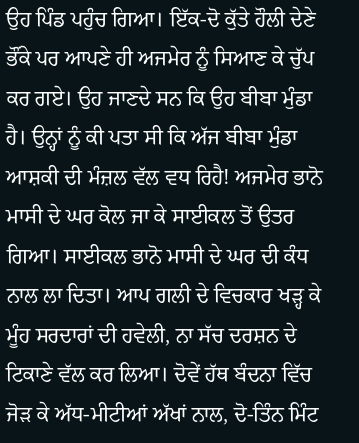ਉਹ ਪਿੰਡ ਪਹੁੰਚ ਗਿਆ। ਇੱਕ-ਦੋ ਕੁੱਤੇ ਹੌਲੀ ਦੇਣੇ ਭੌਂਕੇ ਪਰ ਆਪਣੇ ਹੀ ਅਜਮੇਰ ਨੂੰ ਸਿਆਣ ਕੇ ਚੁੱਪ ਕਰ ਗਏ। ਉਹ ਜਾਣਦੇ ਸਨ ਕਿ ਉਹ ਬੀਬਾ ਮੁੰਡਾ ਹੈ। ਉਨ੍ਹਾਂ ਨੂੰ ਕੀ ਪਤਾ ਸੀ ਕਿ ਅੱਜ ਬੀਬਾ ਮੁੰਡਾ ਆਸ਼ਕੀ ਦੀ ਮੰਜ਼ਲ ਵੱਲ ਵਧ ਰਿਹੈ! ਅਜਮੇਰ ਭਾਨੋ ਮਾਸੀ ਦੇ ਘਰ ਕੋਲ ਜਾ ਕੇ ਸਾਈਕਲ ਤੋਂ ਉਤਰ ਗਿਆ। ਸਾਈਕਲ ਭਾਨੋ ਮਾਸੀ ਦੇ ਘਰ ਦੀ ਕੰਧ ਨਾਲ ਲਾ ਦਿਤਾ। ਆਪ ਗਲੀ ਦੇ ਵਿਚਕਾਰ ਖੜ੍ਹ ਕੇ ਮੂੰਹ ਸਰਦਾਰਾਂ ਦੀ ਹਵੇਲੀ, ਨਾ ਸੱਚ ਦਰਸ਼ਨ ਦੇ ਟਿਕਾਣੇ ਵੱਲ ਕਰ ਲਿਆ। ਦੋਵੇਂ ਹੱਥ ਬੰਦਨਾ ਵਿੱਚ ਜੋੜ ਕੇ ਅੱਧ-ਮੀਟੀਆਂ ਅੱਖਾਂ ਨਾਲ, ਦੋ-ਤਿੰਨ ਮਿੰਟ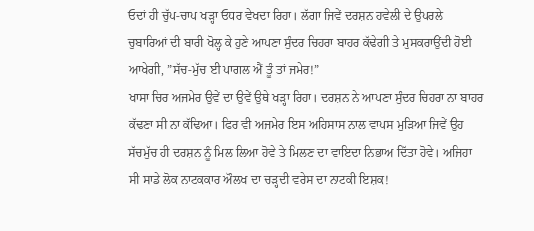ਓਦਾਂ ਹੀ ਚੁੱਪ-ਚਾਪ ਖੜ੍ਹਾ ਓਧਰ ਵੇਖਦਾ ਰਿਹਾ। ਲੱਗਾ ਜਿਵੇਂ ਦਰਸ਼ਨ ਹਵੇਲੀ ਦੇ ਉਪਰਲੇ ਚੁਬਾਰਿਆਂ ਦੀ ਬਾਰੀ ਖੋਲ੍ਹ ਕੇ ਹੁਣੇ ਆਪਣਾ ਸੁੰਦਰ ਚਿਹਰਾ ਬਾਹਰ ਕੱਢੇਗੀ ਤੇ ਮੁਸਕਰਾਉਂਦੀ ਹੋਈ ਆਖੇਗੀ, ”ਸੱਚ-ਮੁੱਚ ਈ ਪਾਗਲ ਐਂ ਤੂੰ ਤਾਂ ਜਮੇਰ!”
ਖਾਸਾ ਚਿਰ ਅਜਮੇਰ ਉਵੇਂ ਦਾ ਉਵੇਂ ਉਥੇ ਖੜ੍ਹਾ ਰਿਹਾ। ਦਰਸ਼ਨ ਨੇ ਆਪਣਾ ਸੁੰਦਰ ਚਿਹਰਾ ਨਾ ਬਾਹਰ ਕੱਢਣਾ ਸੀ ਨਾ ਕੱਢਿਆ। ਫਿਰ ਵੀ ਅਜਮੇਰ ਇਸ ਅਹਿਸਾਸ ਨਾਲ ਵਾਪਸ ਮੁੜਿਆ ਜਿਵੇਂ ਉਹ ਸੱਚਮੁੱਚ ਹੀ ਦਰਸ਼ਨ ਨੂੰ ਮਿਲ ਲਿਆ ਹੋਵੇ ਤੇ ਮਿਲਣ ਦਾ ਵਾਇਦਾ ਨਿਭਾਅ ਦਿੱਤਾ ਹੋਵੇ। ਅਜਿਹਾ ਸੀ ਸਾਡੇ ਲੋਕ ਨਾਟਕਕਾਰ ਔਲਖ ਦਾ ਚੜ੍ਹਦੀ ਵਰੇਸ ਦਾ ਨਾਟਕੀ ਇਸ਼ਕ!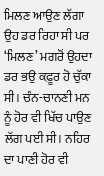ਮਿਲਣ ਆਉਣ ਲੱਗਾ ਉਹ ਡਰ ਰਿਹਾ ਸੀ ਪਰ ‘ਮਿਲਣ’ ਮਗਰੋਂ ਉਹਦਾ ਡਰ ਭਉ ਕਫ਼ੂਰ ਹੋ ਚੁੱਕਾ ਸੀ। ਚੰਨ-ਚਾਨਣੀ ਮਨ ਨੂੰ ਹੋਰ ਵੀ ਖਿੱਚ ਪਾਉਣ ਲੱਗ ਪਈ ਸੀ। ਨਹਿਰ ਦਾ ਪਾਣੀ ਹੋਰ ਵੀ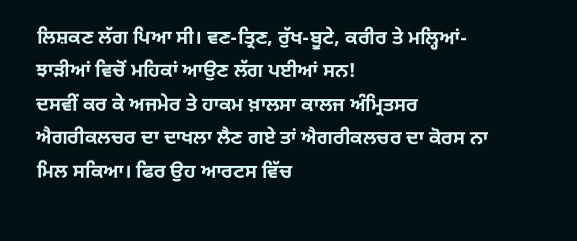ਲਿਸ਼ਕਣ ਲੱਗ ਪਿਆ ਸੀ। ਵਣ-ਤ੍ਰਿਣ, ਰੁੱਖ-ਬੂਟੇ, ਕਰੀਰ ਤੇ ਮਲ੍ਹਿਆਂ-ਝਾੜੀਆਂ ਵਿਚੋਂ ਮਹਿਕਾਂ ਆਉਣ ਲੱਗ ਪਈਆਂ ਸਨ!
ਦਸਵੀਂ ਕਰ ਕੇ ਅਜਮੇਰ ਤੇ ਹਾਕਮ ਖ਼ਾਲਸਾ ਕਾਲਜ ਅੰਮ੍ਰਿਤਸਰ ਐਗਰੀਕਲਚਰ ਦਾ ਦਾਖਲਾ ਲੈਣ ਗਏ ਤਾਂ ਐਗਰੀਕਲਚਰ ਦਾ ਕੋਰਸ ਨਾ ਮਿਲ ਸਕਿਆ। ਫਿਰ ਉਹ ਆਰਟਸ ਵਿੱਚ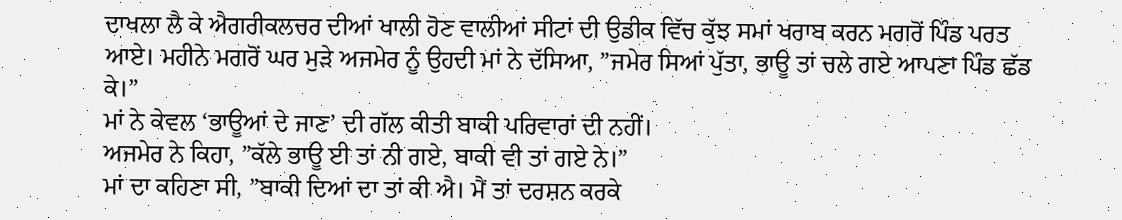ਦਾਖਲਾ ਲੈ ਕੇ ਐਗਰੀਕਲਚਰ ਦੀਆਂ ਖਾਲੀ ਹੋਣ ਵਾਲੀਆਂ ਸੀਟਾਂ ਦੀ ਉਡੀਕ ਵਿੱਚ ਕੁੱਝ ਸਮਾਂ ਖਰਾਬ ਕਰਨ ਮਗਰੋਂ ਪਿੰਡ ਪਰਤ ਆਏ। ਮਹੀਨੇ ਮਗਰੋਂ ਘਰ ਮੁੜੇ ਅਜਮੇਰ ਨੂੰ ਉਹਦੀ ਮਾਂ ਨੇ ਦੱਸਿਆ, ”ਜਮੇਰ ਸਿਆਂ ਪੁੱਤਾ, ਭਾਊ ਤਾਂ ਚਲੇ ਗਏ ਆਪਣਾ ਪਿੰਡ ਛੱਡ ਕੇ।”
ਮਾਂ ਨੇ ਕੇਵਲ ‘ਭਾਊਆਂ ਦੇ ਜਾਣ’ ਦੀ ਗੱਲ ਕੀਤੀ ਬਾਕੀ ਪਰਿਵਾਰਾਂ ਦੀ ਨਹੀਂ।
ਅਜਮੇਰ ਨੇ ਕਿਹਾ, ”ਕੱਲੇ ਭਾਊ ਈ ਤਾਂ ਨੀ ਗਏ, ਬਾਕੀ ਵੀ ਤਾਂ ਗਏ ਨੇ।”
ਮਾਂ ਦਾ ਕਹਿਣਾ ਸੀ, ”ਬਾਕੀ ਦਿਆਂ ਦਾ ਤਾਂ ਕੀ ਐ। ਮੈਂ ਤਾਂ ਦਰਸ਼ਨ ਕਰਕੇ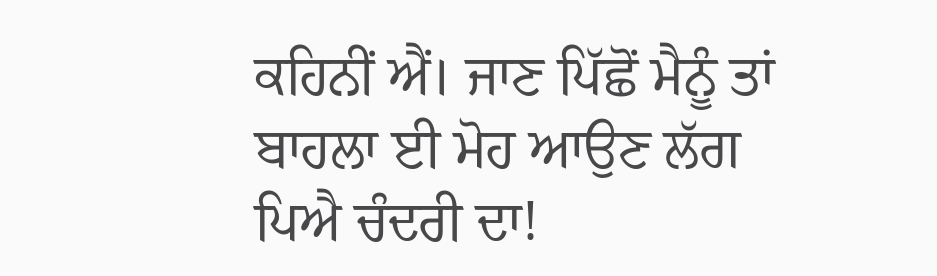ਕਹਿਨੀਂ ਐਂ। ਜਾਣ ਪਿੱਛੋਂ ਮੈਨੂੰ ਤਾਂ ਬਾਹਲਾ ਈ ਮੋਹ ਆਉਣ ਲੱਗ ਪਿਐ ਚੰਦਰੀ ਦਾ!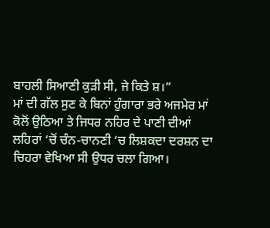ਬਾਹਲੀ ਸਿਆਣੀ ਕੁੜੀ ਸੀ, ਜੇ ਕਿਤੇ ਸ਼।”
ਮਾਂ ਦੀ ਗੱਲ ਸੁਣ ਕੇ ਬਿਨਾਂ ਹੁੰਗਾਰਾ ਭਰੇ ਅਜਮੇਰ ਮਾਂ ਕੋਲੋਂ ਉਠਿਆ ਤੇ ਜਿਧਰ ਨਹਿਰ ਦੇ ਪਾਣੀ ਦੀਆਂ ਲਹਿਰਾਂ ‘ਚੋਂ ਚੰਨ-ਚਾਨਣੀ ‘ਚ ਲਿਸ਼ਕਦਾ ਦਰਸ਼ਨ ਦਾ ਚਿਹਰਾ ਵੇਖਿਆ ਸੀ ਉਧਰ ਚਲਾ ਗਿਆ।